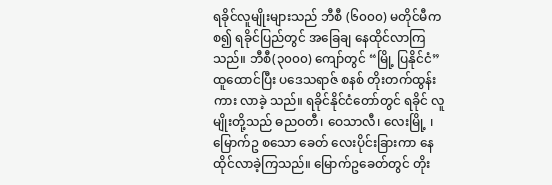ရခိုင်လူမျိုးများသည် ဘီစီ (၆၀၀၀) မတိုင်မီက စ၍ ရခိုင်ပြည်တွင် အခြေချ နေထိုင်လာကြသည်။ ဘီစီ(၃၀၀၀) ကျော်တွင် “မြို့ ပြနိုင်ငံ” ထူထောင်ပြီး ပဒေသရာဇ် စနစ် တိုးတက်ထွန်းကား လာခဲ့ သည်။ ရခိုင်နိုင်ငံတော်တွင် ရခိုင် လူမျိုးတို့သည် ဓညဝတီ၊ ဝေသာလီ၊ လေးမြို့ ၊မြောက်ဥ စသော ခေတ် လေးပိုင်းခြားကာ နေထိုင်လာခဲ့ကြသည်။ မြောက်ဥခေတ်တွင် တိုး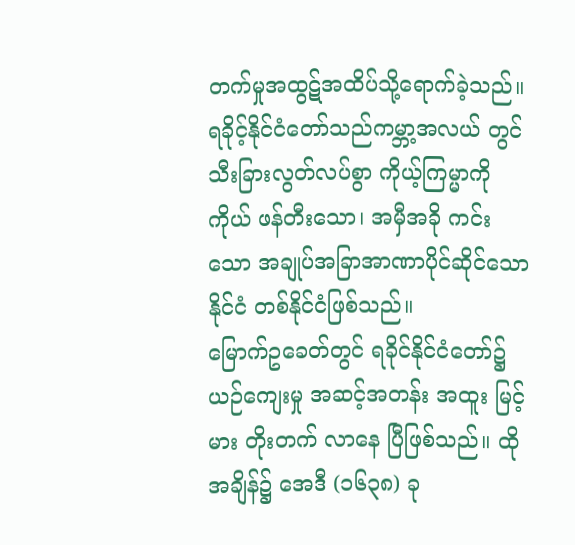တက်မှုအထွဋ်အထိပ်သို့ရောက်ခဲ့သည်။ ရခိုင့်နိုင်ငံတော်သည်ကမ္ဘာ့အလယ် တွင် သီးခြားလွတ်လပ်စွာ ကိုယ့်ကြမ္မာကို ကိုယ် ဖန်တီးသော၊ အမှီအခို ကင်းသော အချုပ်အခြာအာဏာပိုင်ဆိုင်သော နိုင်ငံ တစ်နိုင်ငံဖြစ်သည်။
မြောက်ဥခေတ်တွင် ရခိုင်နိုင်ငံတော်၌ ယဉ်ကျေးမှု အဆင့်အတန်း အထူး မြင့်မား တိုးတက် လာနေ ပြီဖြစ်သည်။ ထိုအချိန်၌ အေဒီ (၁၆၃၈) ခု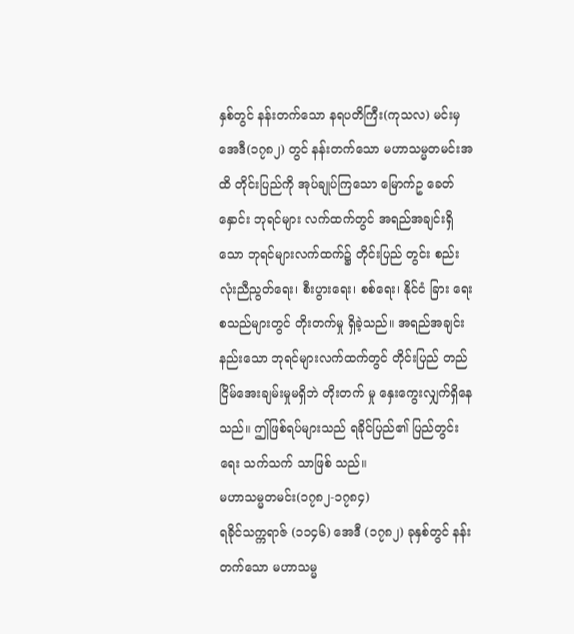နှစ်တွင် နန်းတက်သော နရပတိကြီး(ကုသလ) မင်းမှ အေဒီ(၁၇၈၂) တွင် နန်းတက်သော မဟာသမ္မတမင်းအထိ တိုင်းပြည်ကို အုပ်ချုပ်ကြသော မြောက်ဥ ခေတ်နှောင်း ဘုရင်များ လက်ထက်တွင် အရည်အချင်းရှိသော ဘုရင်များလက်ထက်၌ တိုင်းပြည် တွင်း စည်းလုံးညီညွတ်ရေး၊ စီးပွားရေး၊ စစ်ရေး၊ နိုင်ငံ ခြား ရေး စသည်များတွင် တိုးတက်မှု ရှိခဲ့သည်။ အရည်အချင်းနည်းသော ဘုရင်များလက်ထက်တွင် တိုင်းပြည် တည်ငြိမ်အေးချမ်းမှုမရှိဘဲ တိုးတက် မှု နှေးကွေးလျှက်ရှိနေသည်။ ဤဖြစ်ရပ်များသည် ရခိုင်ပြည်၏ ပြည်တွင်းရေး သက်သက် သာဖြစ် သည်။
မဟာသမ္မတမင်း(၁၇၈၂-၁၇၈၄)
ရခိုင်သက္ကရာဇ် (၁၁၄၆) အေဒီ (၁၇၈၂) ခုနှစ်တွင် နန်းတက်သော မဟာသမ္မ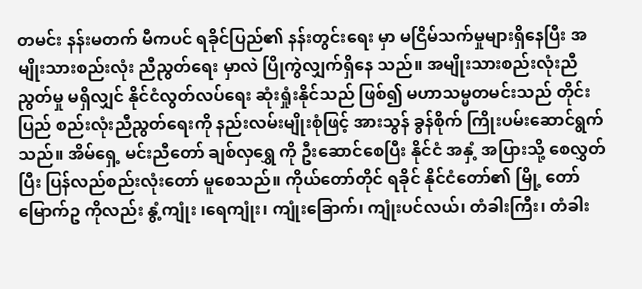တမင်း နန်းမတက် မီကပင် ရခိုင်ပြည်၏ နန်းတွင်းရေး မှာ မငြိမ်သက်မှုများရှိနေပြီး အမျိုးသားစည်းလုံး ညီညွတ်ရေး မှာလဲ ပြိုကွဲလျှက်ရှိနေ သည်။ အမျိုးသားစည်းလုံးညီညွတ်မှု မရှိလျှင် နိုင်ငံလွတ်လပ်ရေး ဆုံးရှုံးနိုင်သည် ဖြစ်၍ မဟာသမ္မတမင်းသည် တိုင်းပြည် စည်းလုံးညီညွတ်ရေးကို နည်းလမ်းမျိုးစုံဖြင့် အားသွန် ခွန်စိုက် ကြိုးပမ်းဆောင်ရွက်သည်။ အိမ်ရှေ့ မင်းညီတော် ချစ်လှရွှေ ကို ဦးဆောင်စေပြီး နိုင်ငံ အနှံ့ အပြားသို့ စေလွှတ်ပြီး ပြန်လည်စည်းလုံးတော် မူစေသည်။ ကိုယ်တော်တိုင် ရခိုင် နိုင်ငံတော်၏ မြို့ တော်မြောက်ဥ ကိုလည်း နွံ့ကျုံး ၊ရေကျုံး၊ ကျုံးခြောက်၊ ကျုံးပင်လယ်၊ တံခါးကြီး၊ တံခါး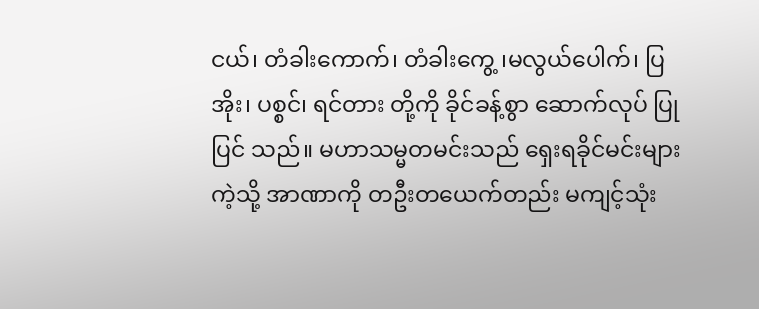ငယ်၊ တံခါးကောက်၊ တံခါးကွေ့ ၊မလွယ်ပေါက်၊ ပြအိုး၊ ပစ္စင်၊ ရင်တား တို့ကို ခိုင်ခန့်စွာ ဆောက်လုပ် ပြုပြင် သည်။ မဟာသမ္မတမင်းသည် ရှေးရခိုင်မင်းများကဲ့သို့ အာဏာကို တဦးတယေက်တည်း မကျင့်သုံး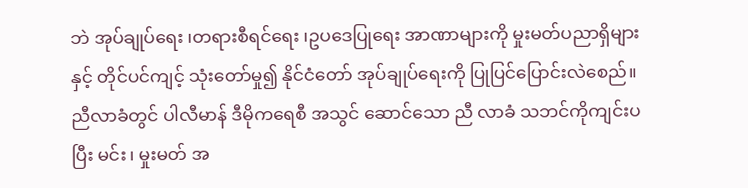ဘဲ အုပ်ချုပ်ရေး ၊တရားစီရင်ရေး ၊ဥပဒေပြုရေး အာဏာများကို မှုးမတ်ပညာရှိများနှင့် တိုင်ပင်ကျင့် သုံးတော်မှု၍ နိုင်ငံတော် အုပ်ချုပ်ရေးကို ပြုပြင်ပြောင်းလဲစေည်။ ညီလာခံတွင် ပါလီမာန် ဒီမိုကရေစီ အသွင် ဆောင်သော ညီ လာခံ သဘင်ကိုကျင်းပပြီး မင်း၊ မှုးမတ် အ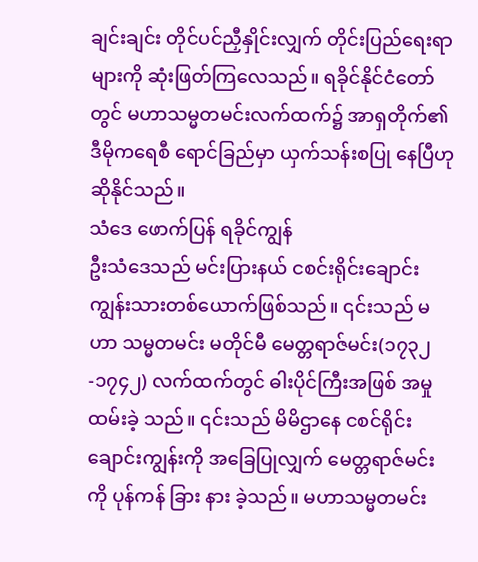ချင်းချင်း တိုင်ပင်ညှီနှိုင်းလျှက် တိုင်းပြည်ရေးရာ များကို ဆုံးဖြတ်ကြလေသည်။ ရခိုင်နိုင်ငံတော်တွင် မဟာသမ္မတမင်းလက်ထက်၌ အာရှတိုက်၏ ဒီမိုကရေစီ ရောင်ခြည်မှာ ယှက်သန်းစပြု နေပြီဟု ဆိုနိုင်သည်။
သံဒေ ဖောက်ပြန် ရခိုင်ကျွန်
ဦးသံဒေသည် မင်းပြားနယ် ငစင်းရိုင်းချောင်း ကျွန်းသားတစ်ယောက်ဖြစ်သည်။ ၎င်းသည် မဟာ သမ္မတမင်း မတိုင်မီ မေတ္တရာဇ်မင်း(၁၇၃၂-၁၇၄၂) လက်ထက်တွင် ဓါးပိုင်ကြီးအဖြစ် အမှု ထမ်းခဲ့ သည်။ ၎င်းသည် မိမိဌာနေ ငစင်ရိုင်းချောင်းကျွန်းကို အခြေပြုလျှက် မေတ္တရာဇ်မင်းကို ပုန်ကန် ခြား နား ခဲ့သည်။ မဟာသမ္မတမင်း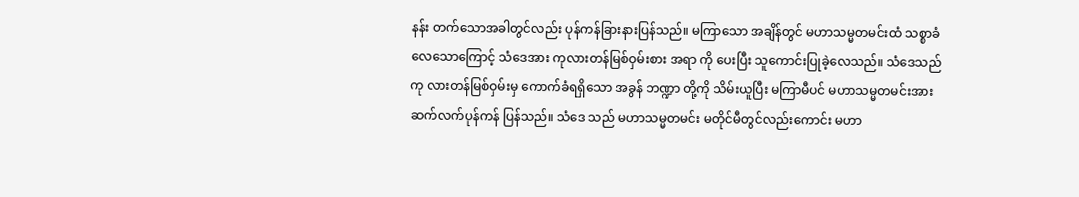နန်း တက်သောအခါတွင်လည်း ပုန်ကန်ခြားနားပြန်သည်။ မကြာသော အချိန်တွင် မဟာသမ္မတမင်းထံ သစ္စာခံလေသောကြောင့် သံဒေအား ကုလားတန်မြစ်ဝှမ်းစား အရာ ကို ပေးပြီး သူကောင်းပြုခဲ့လေသည်။ သံဒေသည် ကု လားတန်မြစ်ဝှမ်းမှ ကောက်ခံရရှိသော အခွန် ဘဏ္ဍာ တို့ကို သိမ်းယူပြီး မကြာမီပင် မဟာသမ္မတမင်းအား ဆက်လက်ပုန်ကန် ပြန်သည်။ သံဒေ သည် မဟာသမ္မတမင်း မတိုင်မီတွင်လည်းကောင်း မဟာ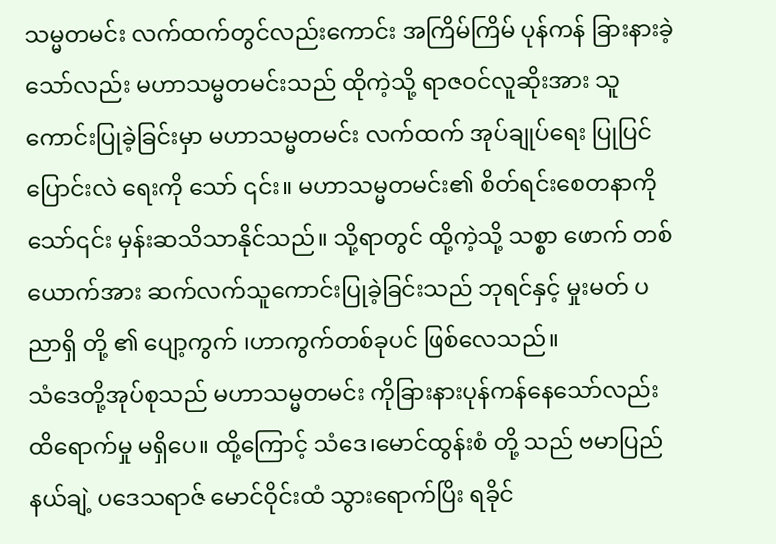သမ္မတမင်း လက်ထက်တွင်လည်းကောင်း အကြိမ်ကြိမ် ပုန်ကန် ခြားနားခဲ့သော်လည်း မဟာသမ္မတမင်းသည် ထိုကဲ့သို့ ရာဇဝင်လူဆိုးအား သူ ကောင်းပြုခဲ့ခြင်းမှာ မဟာသမ္မတမင်း လက်ထက် အုပ်ချုပ်ရေး ပြုပြင်ပြောင်းလဲ ရေးကို သော် ၎င်း။ မဟာသမ္မတမင်း၏ စိတ်ရင်းစေတနာကို သော်၎င်း မှန်းဆသိသာနိုင်သည်။ သို့ရာတွင် ထို့ကဲ့သို့ သစ္စာ ဖောက် တစ်ယောက်အား ဆက်လက်သူကောင်းပြုခဲ့ခြင်းသည် ဘုရင်နှင့် မှုးမတ် ပညာရှိ တို့ ၏ ပျော့ကွက် ၊ဟာကွက်တစ်ခုပင် ဖြစ်လေသည်။
သံဒေတို့အုပ်စုသည် မဟာသမ္မတမင်း ကိုခြားနားပုန်ကန်နေသော်လည်း ထိရောက်မှု မရှိပေ။ ထို့ကြောင့် သံဒေ၊မောင်ထွန်းစံ တို့ သည် ဗမာပြည် နယ်ချဲ့ ပဒေသရာဇ် မောင်ဝိုင်းထံ သွားရောက်ပြိး ရခိုင်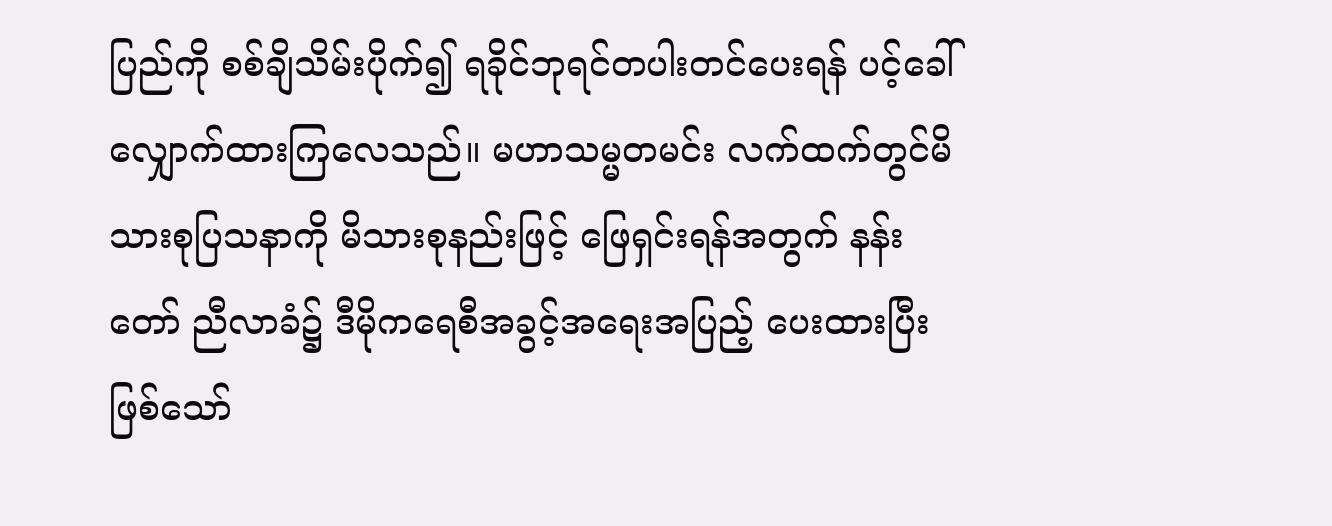ပြည်ကို စစ်ချိသိမ်းပိုက်၍ ရခိုင်ဘုရင်တပါးတင်ပေးရန် ပင့်ခေါ်လျှောက်ထားကြလေသည်။ မဟာသမ္မတမင်း လက်ထက်တွင်မိသားစုပြသနာကို မိသားစုနည်းဖြင့် ဖြေရှင်းရန်အတွက် နန်းတော် ညီလာခံ၌ ဒီမိုကရေစီအခွင့်အရေးအပြည့် ပေးထားပြီးဖြစ်သော်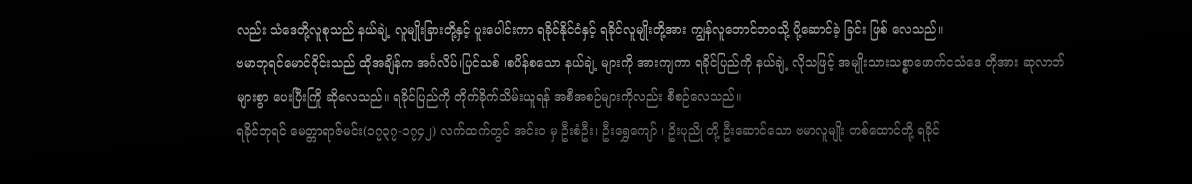လည်း သံဒေတို့လူစုသည် နယ်ချဲ့ လူမျိုးခြားတို့နှင့် ပူးပေါင်းကာ ရခိုင်နိုင်ငံနှင့် ရခိုင်လူမျိုးတို့အား ကျွန်လူဘောင်ဘဝသို့ ပို့ဆောင်ခဲ့ ခြင်း ဖြစ် လေသည်။
ဗမာဘုရင်မောင်ဝိုင်းသည် ထိုအချိန်က အင်္ဂလိပ်၊ပြင်သစ် ၊စပိန်စသော နယ်ချဲ့ များကို အားကျကာ ရခိုင်ပြည်ကို နယ်ချဲ့ လိုသဖြင့် အမျိုးသားသစ္စာဖောက်ငသံဒေ တိုအား ဆုလာဘ်များစွာ ပေးပြီးကြို ဆိုလေသည်။ ရခိုင်ပြည်ကို တိုက်ခိုက်သိမ်းယူရန် အစီအစဉ်များကိုလည်း စီစဉ်လေသည်။
ရခိုင်ဘုရင် မေတ္တာရာဇ်မင်း(၁၇၃၇-၁၇၄၂) လက်ထက်တွင် အင်း၀ မှ ဦးစံဦး၊ ဦးရွှေကျော် ၊ ဥိးပုညို တို့ ဦးဆောင်သော ဗမာလူမျိုး တစ်ထောင်တို့ ရခိုင်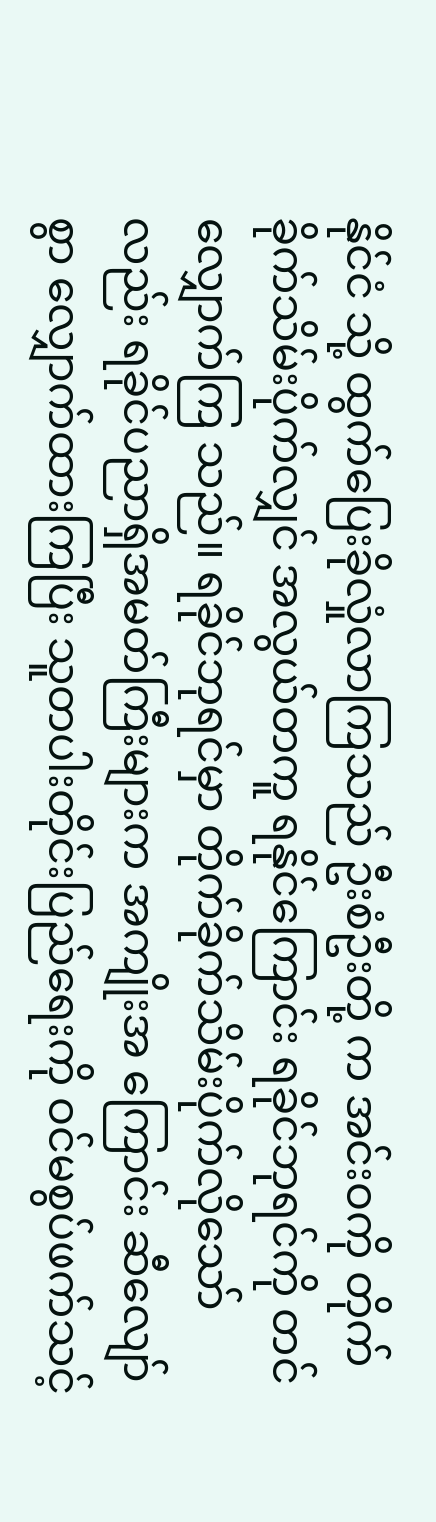နိုင်ငံ သို့ ထွက်ပြေးခိုလှုံလာကြသည် ဦးစံဦးတို့ က အင်းဝကို တိုက်ခိုက်သိမ်းပိုက်လျှင် အလွယ်တကူ ရနိုင်ကြောင်း ရခိုင်ဘုရင်ကို တင်လျှောက်ကြ သည်။ ရခိုင်ဘုရင်မှာ တိုက်ခိုက်သိမ်းပိုက်လိုသော်လည်း ရခိုင်ပညာရှိအမတ်ကြီးများက အကျိုးအ ကြောင်း ဆီလျော်စွာ လျှောက်ထားကြပြီး သူတပါးတိုင်းပြည်ရေးကို ဝင်မစွပ်ဖက်သင့်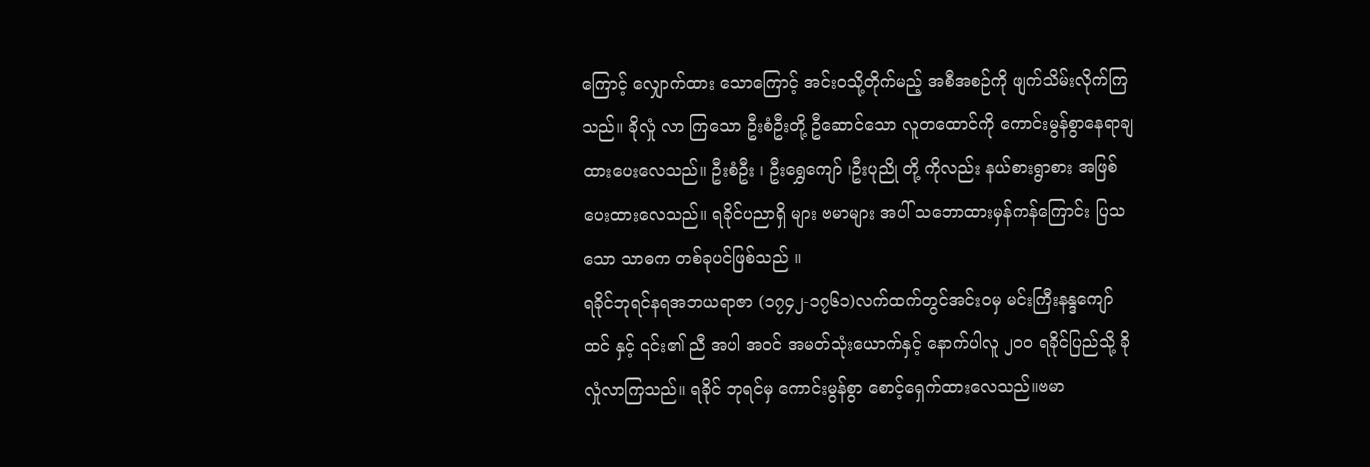ကြောင့် လျှောက်ထား သောကြောင့် အင်းဝသို့တိုက်မည့် အစီအစဉ်ကို ဖျက်သိမ်းလိုက်ကြသည်။ ခိုလှုံ လာ ကြသော ဦးစံဦးတို့ ဦဆောင်သော လူတထောင်ကို ကောင်းမွန်စွာနေရာချထားပေးလေသည်။ ဦးစံဦး ၊ ဦးရွှေကျော် ၊ဦးပုညို တို့ ကိုလည်း နယ်စားရွာစား အဖြစ်ပေးထားလေသည်။ ရခိုင်ပညာရှိ များ ဗမာများ အပါ် သဘောထားမှန်ကန်ကြောင်း ပြသသော သာဓက တစ်ခုပင်ဖြစ်သည် ။
ရခိုင်ဘုရင်နရအဘယရာဇာ (၁၇၄၂-၁၇၆၁)လက်ထက်တွင်အင်းဝမှ မင်းကြီးနန္ဒကျော်ထင် နှင့် ၎င်း၏ ညီ အပါ အဝင် အမတ်သုံးယောက်နှင့် နောက်ပါလူ ၂၀၀ ရခိုင်ပြည်သို့ ခိုလှုံလာကြသည်။ ရခိုင် ဘုရင်မှ ကောင်းမွန်စွာ စောင့်ရှေက်ထားလေသည်။ဗမာ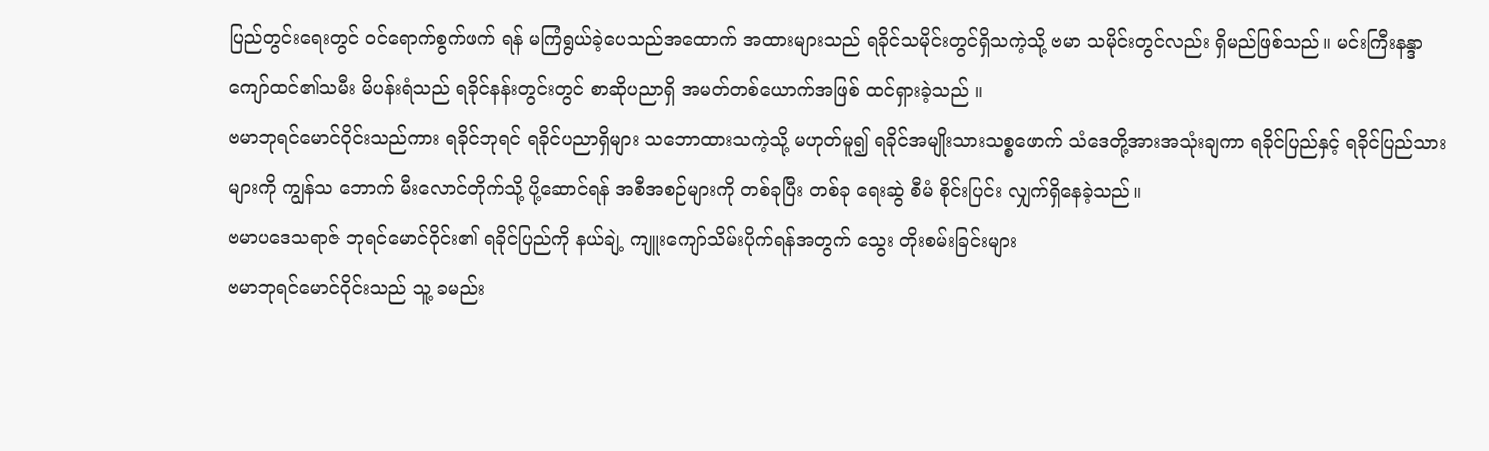ပြည်တွင်းရေးတွင် ဝင်ရောက်စွက်ဖက် ရန် မကြံရွယ်ခဲ့ပေသည်အထောက် အထားများသည် ရခိုင်သမိုင်းတွင်ရှိသကဲ့သို့ ဗမာ သမိုင်းတွင်လည်း ရှိမည်ဖြစ်သည်။ မင်းကြီးနန္ဒာကျော်ထင်၏သမီး မိပန်းရံသည် ရခိုင်နန်းတွင်းတွင် စာဆိုပညာရှိ အမတ်တစ်ယောက်အဖြစ် ထင်ရှားခဲ့သည် ။
ဗမာဘုရင်မောင်ဝိုင်းသည်ကား ရခိုင်ဘုရင် ရခိုင်ပညာရှိများ သဘောထားသကဲ့သို့ မဟုတ်မူ၍ ရခိုင်အမျိုးသားသစ္စဖောက် သံဒေတို့အားအသုံးချကာ ရခိုင်ပြည်နှင့် ရခိုင်ပြည်သားများကို ကျွန်သ ဘောက် မီးလောင်တိုက်သို့ ပို့ဆောင်ရန် အစီအစဉ်များကို တစ်ခုပြီး တစ်ခု ရေးဆွဲ စီမံ စိုင်းပြင်း လျှက်ရှိနေခဲ့သည်။
ဗမာပဒေသရာဇ် ဘုရင်မောင်ဝိုင်း၏ ရခိုင်ပြည်ကို နယ်ချဲ့ ကျူးကျော်သိမ်းပိုက်ရန်အတွက် သွေး တိုးစမ်းခြင်းများ
ဗမာဘုရင်မောင်ဝိုင်းသည် သူ့ ခမည်း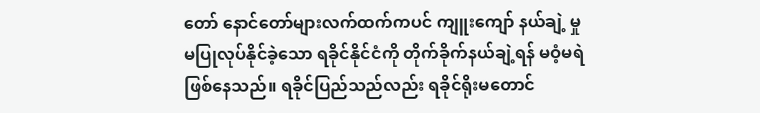တော် နောင်တော်များလက်ထက်ကပင် ကျူးကျော် နယ်ချဲ့ မှု မပြုလုပ်နိုင်ခဲ့သော ရခိုင်နိုင်ငံကို တိုက်ခိုက်နယ်ချဲ့ရန် မဝံ့မရဲ ဖြစ်နေသည်။ ရခိုင်ပြည်သည်လည်း ရခိုင်ရိုးမတောင်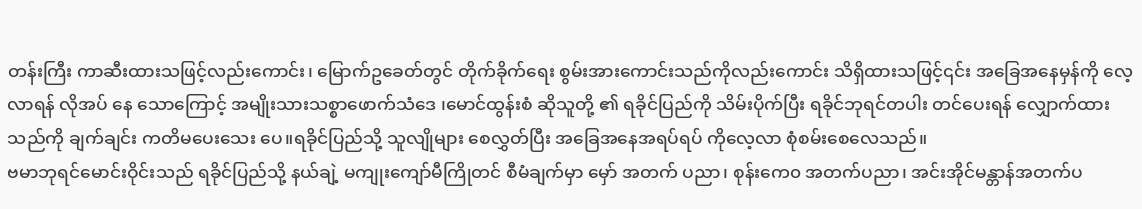တန်းကြီး ကာဆီးထားသဖြင့်လည်းကောင်း၊ မြောက်ဥခေတ်တွင် တိုက်ခိုက်ရေး စွမ်းအားကောင်းသည်ကိုလည်းကောင်း သိရှိထားသဖြင့်၎င်း အခြေအနေမှန်ကို လေ့လာရန် လိုအပ် နေ သောကြောင့် အမျိုးသားသစ္စာဖောက်သံဒေ ၊မောင်ထွန်းစံ ဆိုသူတို့ ၏ ရခိုင်ပြည်ကို သိမ်းပိုက်ပြီး ရခိုင်ဘုရင်တပါး တင်ပေးရန် လျှောက်ထားသည်ကို ချက်ချင်း ကတိမပေးသေး ပေ။ရခိုင်ပြည်သို့ သူလျိုများ စေလွှတ်ပြီး အခြေအနေအရပ်ရပ် ကိုလေ့လာ စုံစမ်းစေလေသည်။
ဗမာဘုရင်မောင်းဝိုင်းသည် ရခိုင်ပြည်သို့ နယ်ချဲ့ မကျုးကျော်မီကြိုတင် စီမံချက်မှာ မှော် အတက် ပညာ၊ စုန်းကေ၀ အတက်ပညာ၊ အင်းအိုင်မန္တာန်အတက်ပ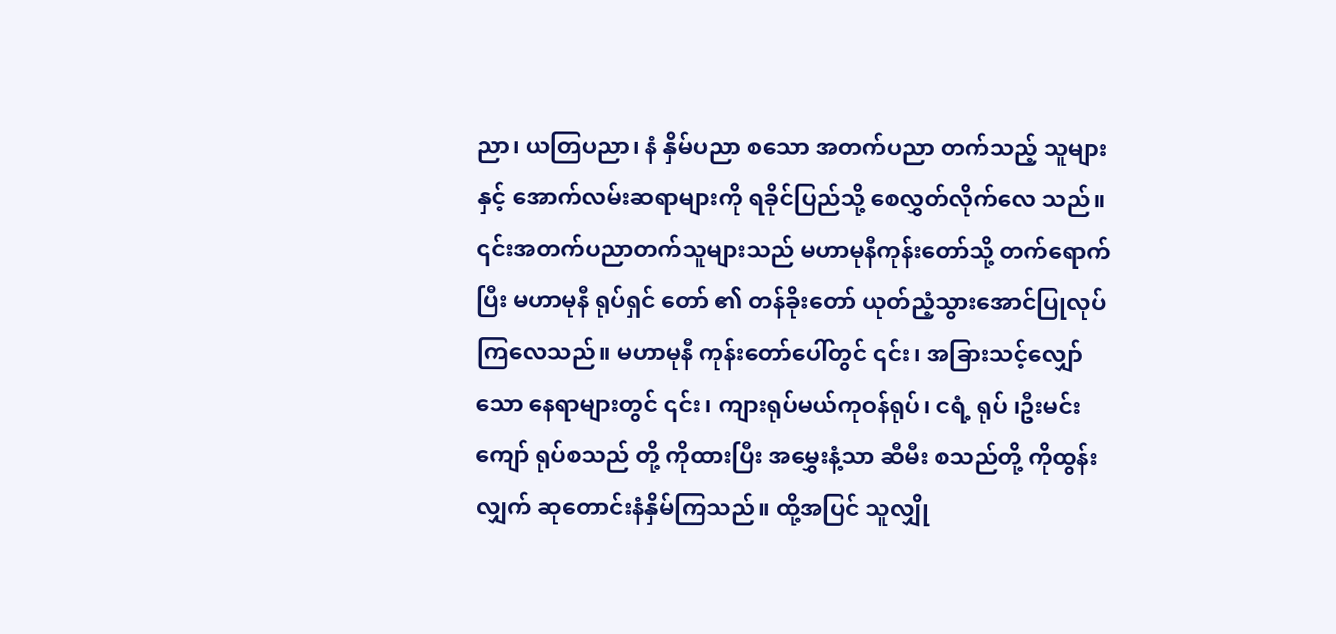ညာ၊ ယတြပညာ၊ နံ နှိမ်ပညာ စသော အတက်ပညာ တက်သည့် သူများနှင့် အောက်လမ်းဆရာများကို ရခိုင်ပြည်သို့ စေလွှတ်လိုက်လေ သည်။ ၎င်းအတက်ပညာတက်သူများသည် မဟာမုနီကုန်းတော်သို့ တက်ရောက်ပြီး မဟာမုနီ ရုပ်ရှင် တော် ၏ တန်ခိုးတော် ယုတ်ညံ့သွားအောင်ပြုလုပ်ကြလေသည်။ မဟာမုနီ ကုန်းတော်ပေါ်တွင် ၎င်း၊ အခြားသင့်လျှော်သော နေရာများတွင် ၎င်း၊ ကျားရုပ်မယ်ကုဝန်ရုပ်၊ ငရံ့ ရုပ် ၊ဦးမင်းကျော် ရုပ်စသည် တို့ ကိုထားပြီး အမွှေးနံ့သာ ဆီမီး စသည်တို့ ကိုထွန်းလျှက် ဆုတောင်းနံနှိမ်ကြသည်။ ထို့အပြင် သူလျှို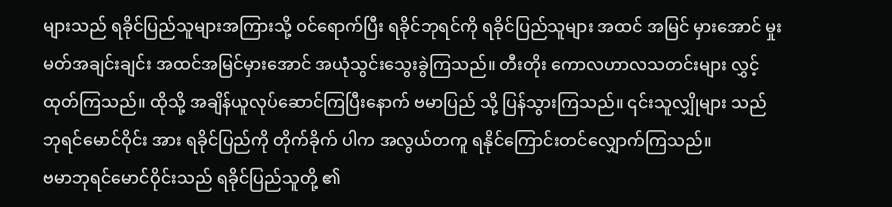များသည် ရခိုင်ပြည်သူများအကြားသို့ ဝင်ရောက်ပြီး ရခိုင်ဘုရင်ကို ရခိုင်ပြည်သူများ အထင် အမြင် မှားအောင် မှုးမတ်အချင်းချင်း အထင်အမြင်မှားအောင် အယုံသွင်းသွေးခွဲကြသည်။ တီးတိုး ကောလဟာလသတင်းများ လွှင့်ထုတ်ကြသည်။ ထိုသို့ အချိန်ယူလုပ်ဆောင်ကြပြီးနောက် ဗမာပြည် သို့ ပြန်သွားကြသည်။ ၎င်းသူလျှိုများ သည် ဘုရင်မောင်ဝိုင်း အား ရခိုင်ပြည်ကို တိုက်ခိုက် ပါက အလွယ်တကူ ရနိုင်ကြောင်းတင်လျှောက်ကြသည်။
ဗမာဘုရင်မောင်ဝိုင်းသည် ရခိုင်ပြည်သူတို့ ၏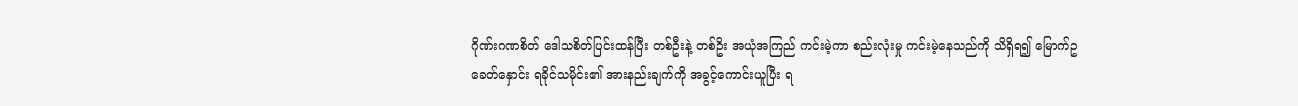ဂိုဏ်းဂဏစိတ် ဒေါသစိတ်ပြင်းထန်ပြီး တစ်ဦးနဲ့ တစ်ဥိး အယုံအကြည် ကင်းမဲ့ကာ စည်းလုံးမှု ကင်းမဲ့နေသည်ကို သိရှိရ၍ မြောက်ဥခေတ်နှောင်း ရခိုင်သမိုင်း၏ အားနည်းချက်ကို အခွင့်ကောင်းယူပြီး ရ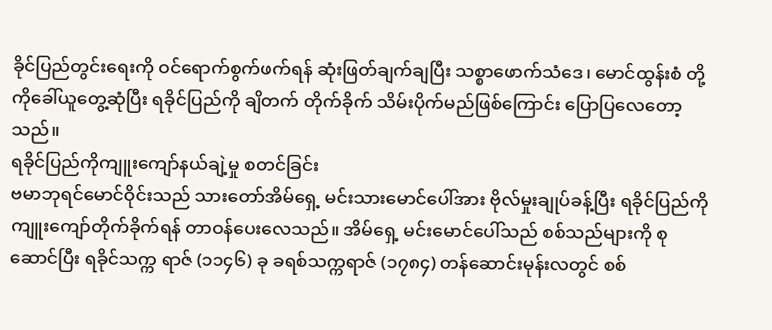ခိုင်ပြည်တွင်းရေးကို ဝင်ရောက်စွက်ဖက်ရန် ဆုံးဖြတ်ချက်ချပြီး သစ္စာဖောက်သံဒေ၊ မောင်ထွန်းစံ တို့ကိုခေါ်ယူတွေ့ဆုံပြီး ရခိုင်ပြည်ကို ချိတက် တိုက်ခိုက် သိမ်းပိုက်မည်ဖြစ်ကြောင်း ပြောပြလေတော့သည်။
ရခိုင်ပြည်ကိုကျူးကျော်နယ်ချဲ့မှု စတင်ခြင်း
ဗမာဘုရင်မောင်ဝိုင်းသည် သားတော်အိမ်ရှေ့ မင်းသားမောင်ပေါ်အား ဗိုလ်မှုးချုပ်ခန့်ပြီး ရခိုင်ပြည်ကို ကျူးကျော်တိုက်ခိုက်ရန် တာဝန်ပေးလေသည်။ အိမ်ရှေ့ မင်းမောင်ပေါ်သည် စစ်သည်များကို စုဆောင်ပြီး ရခိုင်သက္က ရာဇ် (၁၁၄၆) ခု ခရစ်သက္ကရာဇ် (၁၇၈၄) တန်ဆောင်းမုန်းလတွင် စစ်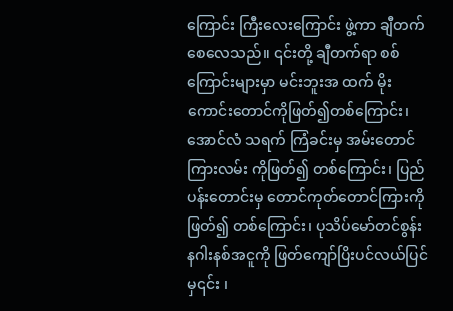ကြောင်း ကြီးလေးကြောင်း ဖွဲ့ကာ ချီတက်စေလေသည်။ ၎င်းတို့ ချီတက်ရာ စစ်ကြောင်းများမှာ မင်းဘူးအ ထက် မိုးကောင်းတောင်ကိုဖြတ်၍တစ်ကြောင်း၊ အောင်လံ သရက် ကြံခင်းမှ အမ်းတောင် ကြားလမ်း ကိုဖြတ်၍ တစ်ကြောင်း၊ ပြည် ပန်းတောင်းမှ တောင်ကုတ်တောင်ကြားကိုဖြတ်၍ တစ်ကြောင်း၊ ပုသိပ်မော်တင်စွန်း နဂါးနစ်အငူကို ဖြတ်ကျော်ပြိးပင်လယ်ပြင်မှ၎င်း ၊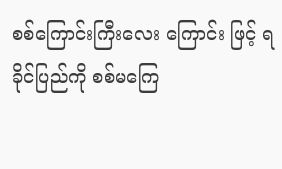စစ်ကြောင်းကြီးလေး ကြောင်း ဖြင့် ရခိုင်ပြည်ကို စစ်မကြေ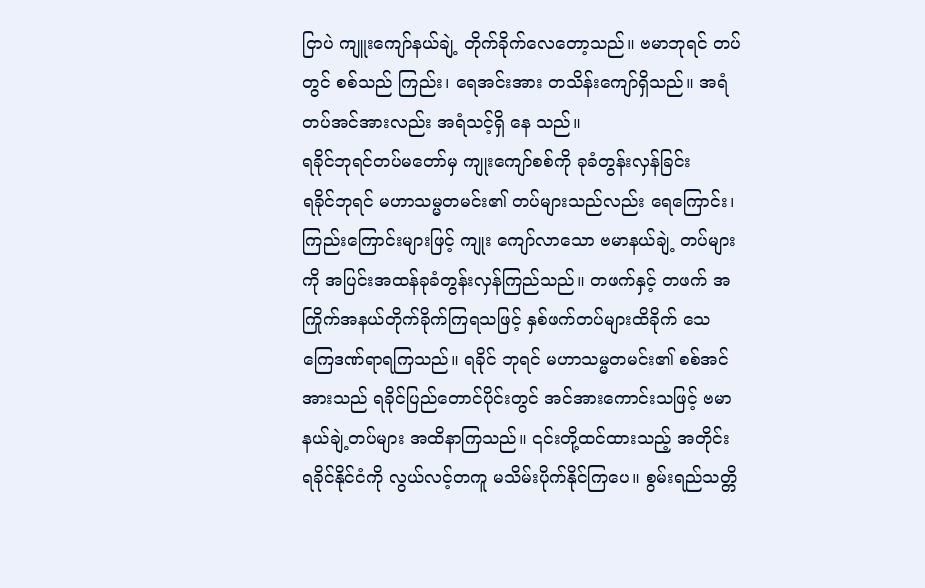ငြာပဲ ကျူးကျော်နယ်ချဲ့ တိုက်ခိုက်လေတော့သည်။ ဗမာဘုရင် တပ် တွင် စစ်သည် ကြည်း၊ ရေအင်းအား တသိန်းကျော်ရှိသည်။ အရံတပ်အင်အားလည်း အရံသင့်ရှိ နေ သည်။
ရခိုင်ဘုရင်တပ်မတော်မှ ကျုးကျော်စစ်ကို ခုခံတွန်းလှန်ခြင်း
ရခိုင်ဘုရင် မဟာသမ္မတမင်း၏ တပ်များသည်လည်း ရေကြောင်း၊ ကြည်းကြောင်းများဖြင့် ကျုး ကျော်လာသော ဗမာနယ်ချဲ့ တပ်များ ကို အပြင်းအထန်ခုခံတွန်းလှန်ကြည်သည်။ တဖက်နှင့် တဖက် အကြိုက်အနယ်တိုက်ခိုက်ကြရသဖြင့် နှစ်ဖက်တပ်များထိခိုက် သေကြေဒဏ်ရာရကြသည်။ ရခိုင် ဘုရင် မဟာသမ္မတမင်း၏ စစ်အင်အားသည် ရခိုင်ပြည်တောင်ပိုင်းတွင် အင်အားကောင်းသဖြင့် ဗမာနယ်ချဲ့တပ်များ အထိနာကြသည်။ ၎င်းတို့ထင်ထားသည့် အတိုင်း ရခိုင်နိုင်ငံကို လွယ်လင့်တကူ မသိမ်းပိုက်နိုင်ကြပေ။ စွမ်းရည်သတ္တိ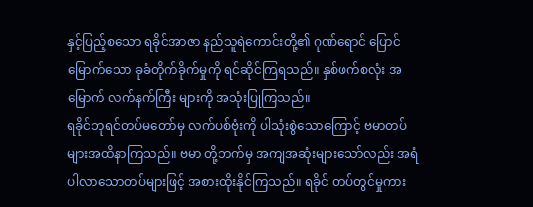နှင့်ပြည့်စသော ရခိုင်အာဇာ နည်သူရဲကောင်းတို့၏ ဂုဏ်ရောင် ပြောင် မြောက်သော ခုခံတိုက်ခိုက်မှုကို ရင်ဆိုင်ကြရသည်။ နှစ်ဖက်စလုံး အမြောက် လက်နက်ကြီး များကို အသုံးပြုကြသည်။
ရခိုင်ဘုရင်တပ်မတော်မှ လက်ပစ်ဗုံးကို ပါသုံးစွဲသောကြောင့် ဗမာတပ်များအထိနာကြသည်။ ဗမာ တို့ဘက်မှ အကျအဆုံးများသော်လည်း အရံပါလာသောတပ်များဖြင့် အစားထိုးနိုင်ကြသည်။ ရခိုင် တပ်တွင်မှုကား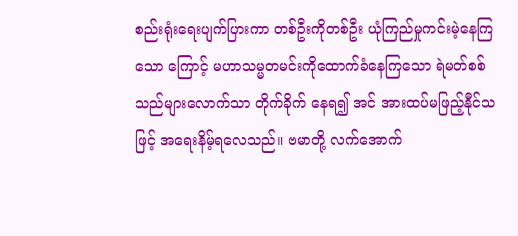စည်းရုံးရေးပျက်ပြားကာ တစ်ဦးကိုတစ်ဦး ယုံကြည်မှုကင်းမဲ့နေကြ သော ကြောင့် မဟာသမ္မတမင်းကိုထောက်ခံနေကြသော ရဲမတ်စစ်သည်များလောက်သာ တိုက်ခိုက် နေရ၍ အင် အားထပ်မဖြည့်နီုင်သဖြင့် အရေးနိမ့်ရလေသည်။ ဗမာတို့ လက်အောက်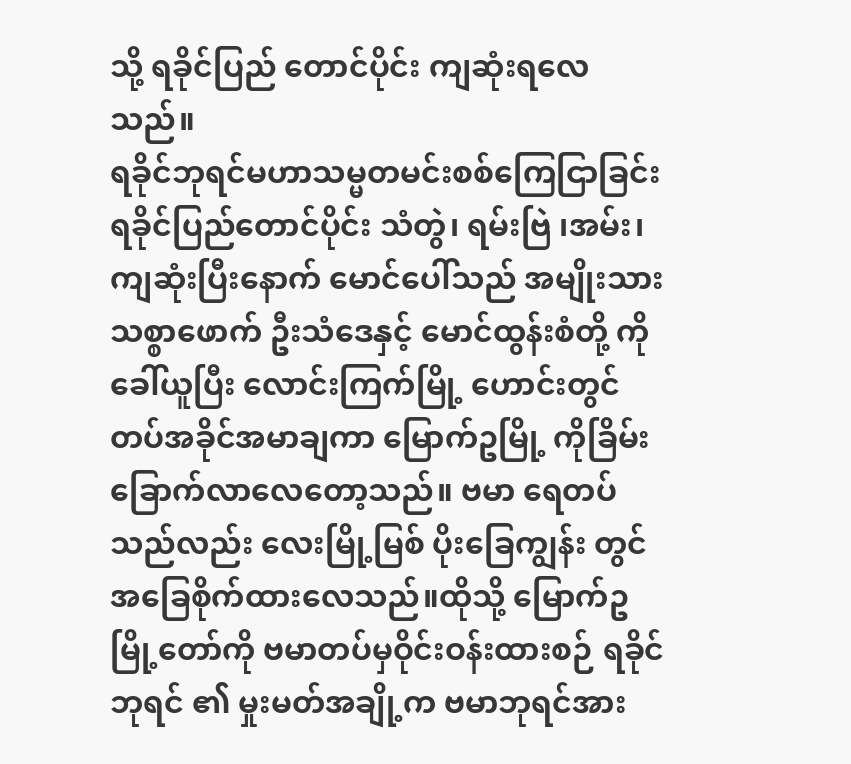သို့ ရခိုင်ပြည် တောင်ပိုင်း ကျဆုံးရလေသည်။
ရခိုင်ဘုရင်မဟာသမ္မတမင်းစစ်ကြေငြာခြင်း
ရခိုင်ပြည်တောင်ပိုင်း သံတွဲ၊ ရမ်းဗြဲ ၊အမ်း၊ကျဆုံးပြီးနောက် မောင်ပေါ်သည် အမျိုးသားသစ္စာဖောက် ဦးသံဒေနှင့် မောင်ထွန်းစံတို့ ကိုခေါ်ယူပြီး လောင်းကြက်မြို့ ဟောင်းတွင် တပ်အခိုင်အမာချကာ မြောက်ဥမြို့ ကိုခြိမ်းခြောက်လာလေတော့သည်။ ဗမာ ရေတပ်သည်လည်း လေးမြို့မြစ် ပိုးခြေကျွန်း တွင် အခြေစိုက်ထားလေသည်။ထိုသို့ မြောက်ဥမြို့တော်ကို ဗမာတပ်မှဝိုင်းဝန်းထားစဉ် ရခိုင်ဘုရင် ၏ မှုးမတ်အချို့က ဗမာဘုရင်အား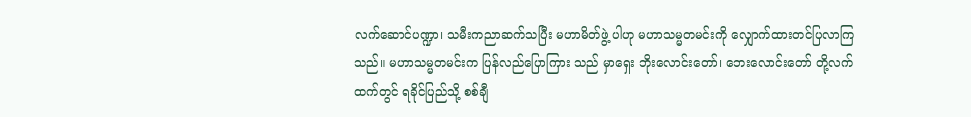လက်ဆောင်ပဏ္ဍာ၊ သမီးကညာဆက်သပြီး မဟာမိတ်ဖွဲ့ ပါဟု မဟာသမ္မတမင်းကို လျှောက်ထားတင်ပြလာကြသည်။ မဟာသမ္မတမင်းက ပြန်လည်ပြောကြား သည် မှာရှေး ဘိုးလောင်းတော်၊ ဘေးလောင်းတော် တို့လက်ထက်တွင် ရခိုင်ပြည်သို့ စစ်ချီ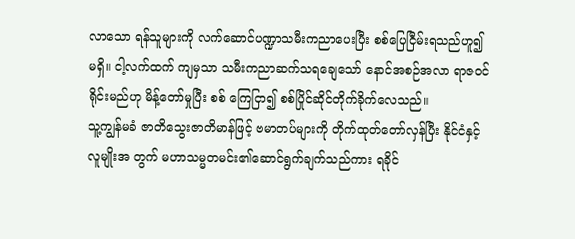လာသော ရန်သူများကို လက်ဆောင်ပဏ္ဍာသမီးကညာပေးပြီး စစ်ပြေငြီမ်းရသည်ဟူ၍ မရှိ။ ငါ့လက်ထက် ကျမှသာ သမီးကညာဆက်သရချေသော် နောင်အစဉ်အလာ ရာဇဝင်ရိုင်းမည်ဟု မိန့်တော်မှုပြီး စစ် ကြေငြာ၍ စစ်ပြိုင်ဆိုင်တိုက်ခိုက်လေသည်။
သူ့ကျွန်မခံ ဇာတိသွေးဇာတိမာန်ဖြင့် ဗမာတပ်များကို တိုက်ထုတ်တော်လှန်ပြီး နိုင်ငံနှင့် လူမျိုးအ တွက် မဟာသမ္မတမင်း၏ဆောင်ရွက်ချက်သည်ကား ရခိုင်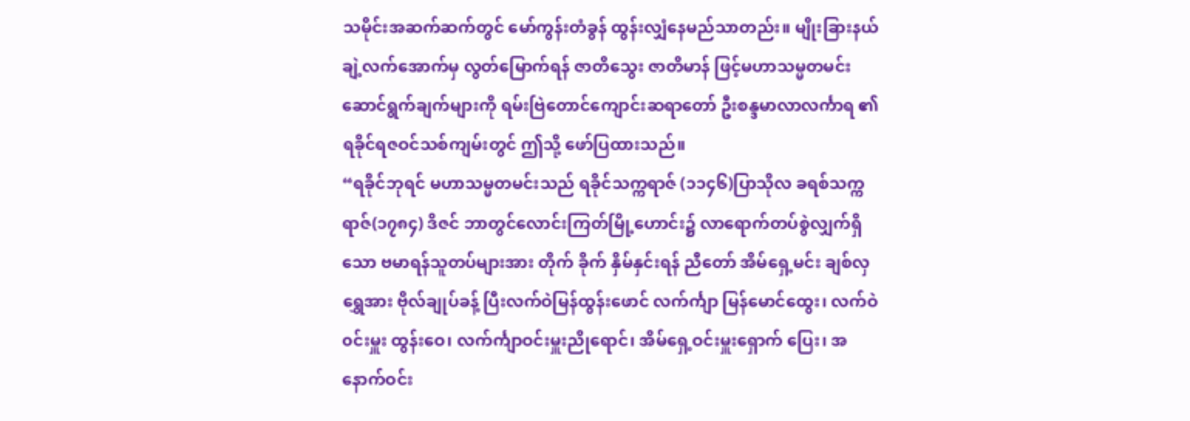သမိုင်းအဆက်ဆက်တွင် မော်ကွန်းတံခွန် ထွန်းလျှံနေမည်သာတည်း။ မျိုးခြားနယ်ချဲ့လက်အောက်မှ လွတ်မြောက်ရန် ဇာတိသွေး ဇာတိမာန် ဖြင့်မဟာသမ္မတမင်းဆောင်ရွက်ချက်များကို ရမ်းဗြဲတောင်ကျောင်းဆရာတော် ဦးစန္ဒမာလာလင်္ကာရ ၏ ရခိုင်ရဇဝင်သစ်ကျမ်းတွင် ဤသို့ ဖော်ပြထားသည်။
“ရခိုင်ဘုရင် မဟာသမ္မတမင်းသည် ရခိုင်သက္ကရာဇ် (၁၁၄၆)ပြာသိုလ ခရစ်သက္ကရာဇ်(၁၇၈၄) ဒိဇင် ဘာတွင်လောင်းကြတ်မြို့ဟောင်း၌ လာရောက်တပ်စွဲလျှက်ရှိသော ဗမာရန်သူတပ်များအား တိုက် ခိုက် နှိမ်နှင်းရန် ညီတော် အိမ်ရှေ့မင်း ချစ်လှရွှေအား ဗိုလ်ချုပ်ခန့် ပြီးလက်ဝဲမြန်ထွန်းဖောင် လက်င်္ကျာ မြန်မောင်ထွေး၊ လက်ဝဲ၀င်းမှူး ထွန်းဝေ၊ လက်င်္ကျာဝင်းမှူးညိုရောင်၊ အိမ်ရှေ့ဝင်းမှူးရှောက် ပြေး၊ အနောက်ဝင်း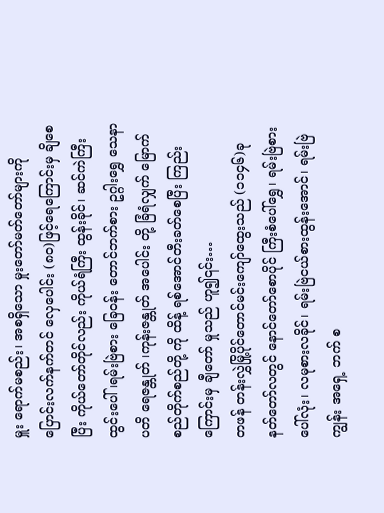မှူး ရောက်မစည်း၊ အစရှိသော မှုးတော်မတ်တော်များကို ပြောင်းလက်နက်တင် လှေပေါင်း (၈၀)ဖြင့်ရေကြောင်းမှ ချိစေပြီး ကိုယ်တော်တိုင်လည်း ကိုယ်ရံကြီး ထွန်းခိုင်၊ ဆင်ကဲကြီး ထွင်းပေါ် ၊ရမ်းဗြဲစား ခြေဝန်း တောင်ဘက်စား ဥဂ္ဂါးရွှေ သေနာပတိ ရေဇန္တုတ် ၊ကုန်းဇန္တုတ် အပေါင်း တို့ ခြံရံလျှက် မြောက်စည်တိုက်စည်တို့ ကို ထိန့် ရစ်အောင်တီးခတ်စေပြီး ကြည်းကြောင်းမှ ချီတော် မှုသည် ဟူ၍၎င်း…
တဖန် တန်းလွှဲမြို့ပိုင်တောင်မင်းကျော်ထွေးသည် (၁၁၄၆)ခု နတ်တော်လတွင် နောင်တော်စောပိုင် ကြီးစံပေါ်ရွှေ၊ ရမ်းဗြဲစားပေါ်လုံး၊ လမုစားလခိုင်၊ ရမ်းဗြဲငယ်စားထွန်းအောင်၊ ရမ်းဗြဲကျွန်း အရှေ့ ဘက် စ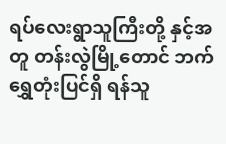ရပ်လေးရွာသူကြီးတို့ နှင့်အတူ တန်းလွဲမြို့တောင် ဘက် ရွှေတုံးပြင်ရှိ ရန်သူ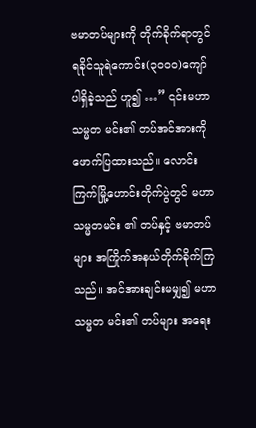ဗမာတပ်များကို တိုက်ခိုက်ရာတွင် ရခိုင်သူရဲကောင်း(၃၀၀၀)ကျော် ပါရှိခဲ့သည် ဟူ၍ …” ၎င်းမဟာသမ္မတ မင်း၏ တပ်အင်အားကို ဖောက်ပြထားသည်။ လောင်းကြက်မြို့ဟောင်းတိုက်ပွဲတွင် မဟာသမ္မတမင်း ၏ တပ်နှင့် ဗမာတပ်များ အကြိုက်အနယ်တိုက်ခိုက်ကြသည်။ အင်အားချင်းမမျှ၍ မဟာသမ္မတ မင်း၏ တပ်များ အရေး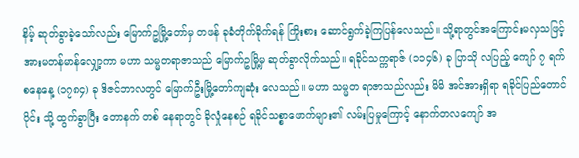နိမ့် ဆုတ်ခွာခဲ့သော်လည်း မြောက်ဥမြို့တော်မှ တဖန် ခုခံတိုက်ခိုက်ရန် ကြိုးစား ဆောင်ရွက်ခဲ့ကြပြန်လေသည်။ သို့ရာတွင်အကြောင်းမလှသဖြင့် အားမတန်မာန်လျှော့ကာ မဟာ သမ္မတရာဇာသည် မြောက်ဥမြို့မှ ဆုတ်ခွာလိုက်သည်။ ရခိုင်သက္ကရာဇ် (၁၁၄၆) ခု ပြာသို လပြည့် ကျော် ၇ ရက် စနေနေ့ (၁၇၈၄) ခု ဒိဇင်ဘာလတွင် မြောက်ဦးမြို့တော်ကျဆုံး လေသည်။ မဟာ သမ္မတ ရာဇာသည်လည်း မိမိ အင်အားရှိရာ ရခိုင်ပြည်တောင်ပိုင်း သို့ ထွက်ခွာပြီး တောနက် တစ် နေရာတွင် ခိုလှုံနေစဉ် ရခိုင်သစ္စာဖောက်များ၏ လမ်းပြမှုကြောင့် နောက်တလကျော် အ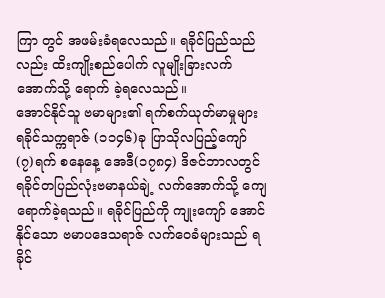ကြာ တွင် အဖမ်းခံရလေသည်။ ရခိုင်ပြည်သည်လည်း ထိးကျိုးစည်ပေါက် လူမျိုးခြားလက် အောက်သို့ ရောက် ခဲ့ရလေသည်။
အောင်နိုင်သူ ဗမာများ၏ ရက်စက်ယုတ်မာမှုများ
ရခိုင်သက္ကရာဇ် (၁၁၄၆)ခု ပြာသိုလပြည့်ကျော် (၇)ရက် စနေနေ့ အေဒီ(၁၇၈၄) ဒိဇင်ဘာလတွင် ရခိုင်တပြည်လုံးဗမာနယ်ချဲ့ လက်အောက်သို့ ကျေရောက်ခဲ့ရသည်။ ရခိုင်ပြည်ကို ကျုးကျော် အောင်နိုင်သော ဗမာပဒေသရာဇ် လက်ဝေခံများသည် ရခိုင်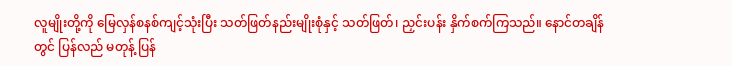လူမျိုးတို့ကို မြေလှန်စနစ်ကျင့်သုံးပြီး သတ်ဖြတ်နည်းမျိုးစုံနှင့် သတ်ဖြတ်၊ ညှင်းပန်း နှိက်စက်ကြသည်။ နောင်တချိန်တွင် ပြန်လည် မတုန့် ပြန်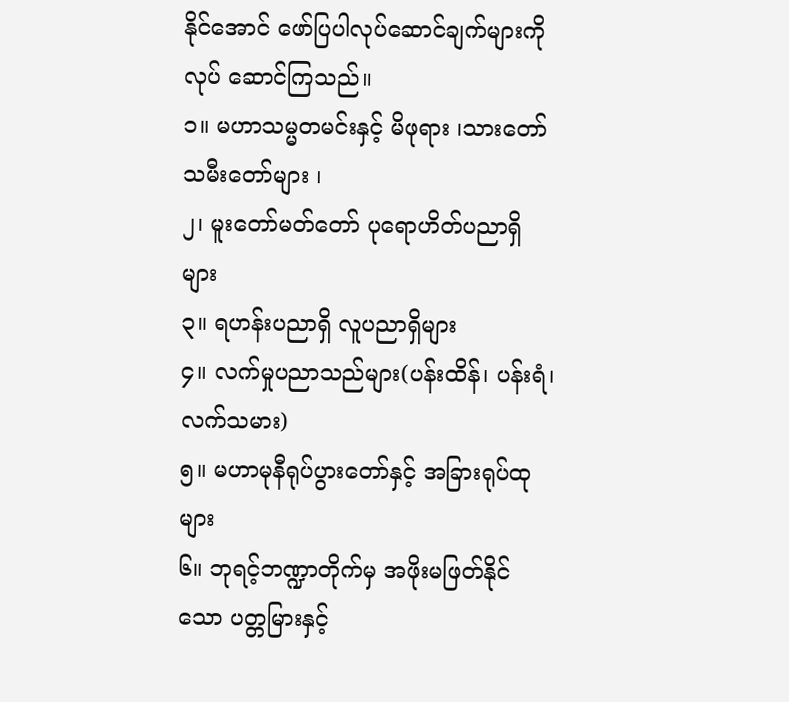နိုင်အောင် ဖော်ပြပါလုပ်ဆောင်ချက်များကို လုပ် ဆောင်ကြသည်။
၁။ မဟာသမ္မတမင်းနှင့် မိဖုရား ၊သားတော် သမီးတော်များ ၊
၂၊ မူးတော်မတ်တော် ပုရောဟိတ်ပညာရှိများ
၃။ ရဟန်းပညာရှိ လူပညာရှိများ
၄။ လက်မှုပညာသည်များ(ပန်းထိန်၊ ပန်းရံ၊လက်သမား)
၅။ မဟာမုနီရုပ်ပွားတော်နှင့် အခြားရုပ်ထုများ
၆။ ဘုရင့်ဘဏ္ဍာတိုက်မှ အဖိုးမဖြတ်နိုင်သော ပတ္တမြားနှင့်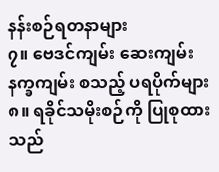နန်းစဉ်ရတနာများ
၇။ ဗေဒင်ကျမ်း ဆေးကျမ်း နက္ခကျမ်း စသည့် ပရပိုက်များ
၈။ ရခိုင်သမိုးစဉ်ကို ပြုစုထားသည်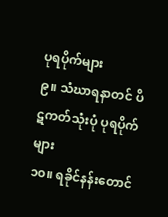ပုရပိုက်များ
၉။ သံဃာရနာတင် ပိဋကတ်သုံးပုံ ပုရပိုက်များ
၁၀။ ရခိုင်နန်းတောင်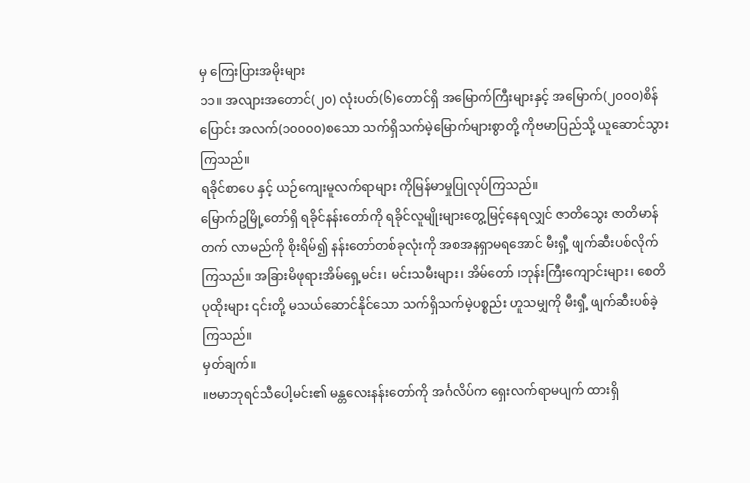မှ ကြေးပြားအမိုးများ
၁၁။ အလျားအတောင်(၂၀) လုံးပတ်(၆)တောင်ရှိ အမြောက်ကြီးများနှင့် အမြောက်(၂၀၀၀)စိန်ပြောင်း အလက်(၁၀၀၀၀)စသော သက်ရှိသက်မဲ့မြောက်များစွာတို့ ကိုဗမာပြည်သို့ ယူဆောင်သွားကြသည်။
ရခိုင်စာပေ နှင့် ယဉ်ကျေးမူလက်ရာများ ကိုမြန်မာမှုပြုလုပ်ကြသည်။
မြောက်ဥမြို့တော်ရှိ ရခိုင်နန်းတော်ကို ရခိုင်လူမျိုးများတွေ့မြင့်နေရလျှင် ဇာတိသွေး ဇာတိမာန်တက် လာမည်ကို စိုးရိမ်၍ နန်းတော်တစ်ခုလုံးကို အစအနရှာမရအောင် မီးရှီ့ ဖျက်ဆီးပစ်လိုက်ကြသည်။ အခြားမိဖုရားအိမ်ရှေ့မင်း၊ မင်းသမီးများ၊ အိမ်တော် ၊ဘုန်းကြီးကျောင်းများ၊ စေတိပုထိုးများ ၎င်းတို့ မသယ်ဆောင်နိုင်သော သက်ရှိသက်မဲ့ပစ္စည်း ဟူသမျှကို မီးရှီ့ ဖျက်ဆီးပစ်ခဲ့ကြသည်။
မှတ်ချက်။
။ဗမာဘုရင်သီပေါ့မင်း၏ မန္တလေးနန်းတော်ကို အင်္ဂလိပ်က ရှေးလက်ရာမပျက် ထားရှိ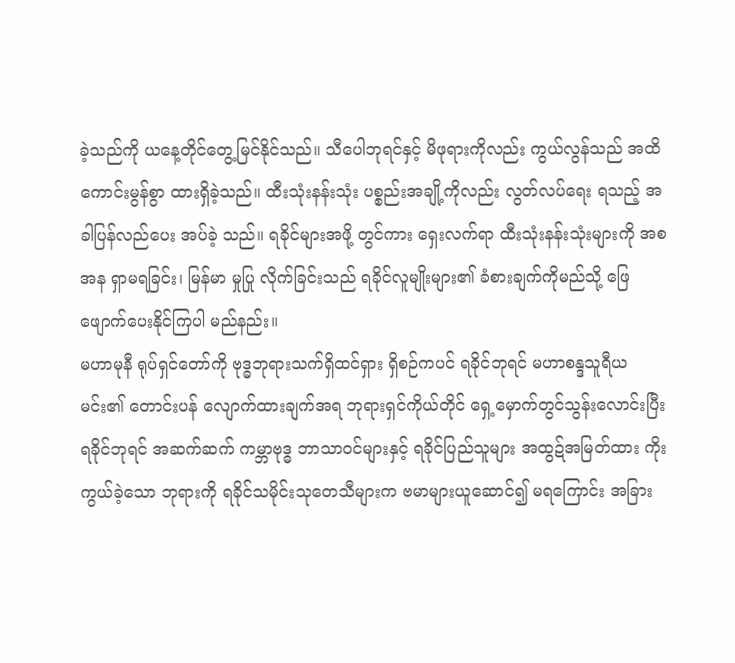ခဲ့သည်ကို ယနေ့တိုင်တွေ့မြင်နိုင်သည်။ သီပေါဘုရင်နှင့် မိဖုရားကိုလည်း ကွယ်လွန်သည် အထိကောင်းမွန်စွာ ထားရှိခဲ့သည်။ ထီးသုံးနန်းသုံး ပစ္စည်းအချို့ကိုလည်း လွတ်လပ်ရေး ရသည့် အခါပြန်လည်ပေး အပ်ခဲ့ သည်။ ရခိုင်များအဖို့ တွင်ကား ရှေးလက်ရာ ထီးသုံးနန်းသုံးများကို အစအန ရှာမရခြင်း၊ မြန်မာ မှုပြု လိုက်ခြင်းသည် ရခိုင်လူမျိုးများ၏ ခံစားချက်ကိုမည်သို့ ဖြေဖျောက်ပေးနိုင်ကြပါ မည်နည်း။
မဟာမုနီ ရုပ်ရှင်တော်ကို ဗုဒ္ဓဘုရားသက်ရှိထင်ရှား ရှိစဉ်ကပင် ရခိုင်ဘုရင် မဟာစန္ဒသူရီယမင်း၏ တောင်းပန် လျောက်ထားချက်အရ ဘုရားရှင်ကိုယ်တိုင် ရှေ့မှောက်တွင်သွန်းလောင်းပြီး ရခိုင်ဘုရင် အဆက်ဆက် ကမ္ဘာဗုဒ္ဓ ဘာသာဝင်များနှင့် ရခိုင်ပြည်သူများ အထွဍ်အမြတ်ထား ကိုးကွယ်ခဲ့သော ဘုရားကို ရခိုင်သမိုင်းသုတေသီများက ဗမာများယူဆောင်၍ မရကြောင်း အခြား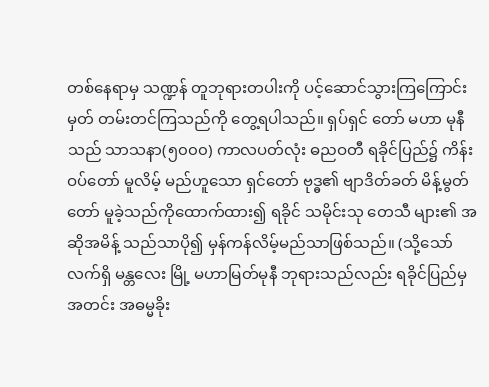တစ်နေရာမှ သဏ္ဍန် တူဘုရားတပါးကို ပင့်ဆောင်သွားကြကြောင်း မှတ် တမ်းတင်ကြသည်ကို တွေ့ရပါသည်။ ရှပ်ရှင် တော် မဟာ မုနီသည် သာသနာ(၅၀၀၀) ကာလပတ်လုံး ဓညဝတီ ရခိုင်ပြည်၌ ကိန်းဝပ်တော် မူလိမ့် မည်ဟူသော ရှင်တော် ဗုဒ္ဓ၏ ဗျာဒိတ်ခတ် မိန့်မွတ်တော် မူခဲ့သည်ကိုထောက်ထား၍ ရခိုင် သမိုင်းသု တေသီ များ၏ အဆိုအမိန့် သည်သာပို၍ မှန်ကန်လိမ့်မည်သာဖြစ်သည်။ (သို့သော် လက်ရှိ မန္တလေး မြို့ မဟာမြတ်မုနီ ဘုရားသည်လည်း ရခိုင်ပြည်မှ အတင်း အဓမ္မခိုး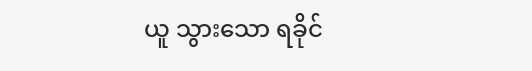ယူ သွားသော ရခိုင်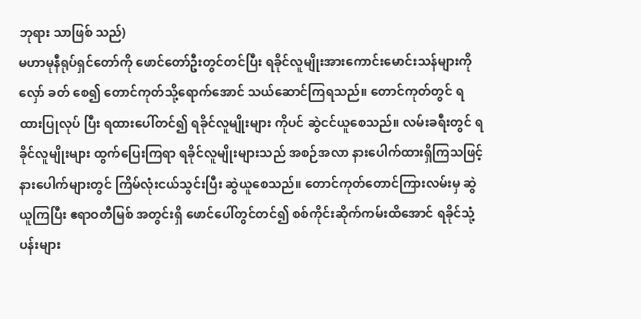ဘုရား သာဖြစ် သည်)
မဟာမုနီရုပ်ရှင်တော်ကို ဖောင်တော်ဦးတွင်တင်ပြီး ရခိုင်လူမျိုးအားကောင်းမောင်းသန်များကို လှော် ခတ် စေ၍ တောင်ကုတ်သို့ရောက်အောင် သယ်ဆောင်ကြရသည်။ တောင်ကုတ်တွင် ရထားပြုလုပ် ပြီး ရထားပေါ်တင်၍ ရခိုင်လူမျိုးများ ကိုပင် ဆွဲငင်ယူစေသည်။ လမ်းခရီးတွင် ရခိုင်လူမျိုးများ ထွက်ပြေးကြရာ ရခိုင်လူမျိုးများသည် အစဉ်အလာ နားပေါက်ထားရှိကြသဖြင့် နားပေါက်များတွင် ကြိမ်လုံးငယ်သွင်းပြီး ဆွဲယူစေသည်။ တောင်ကုတ်တောင်ကြားလမ်းမှ ဆွဲယူကြပြီး ဧရာဝတီမြစ် အတွင်းရှိ ဖောင်ပေါ်တွင်တင်၍ စစ်ကိုင်းဆိုက်ကမ်းထိအောင် ရခိုင်သုံ့ပန်းများ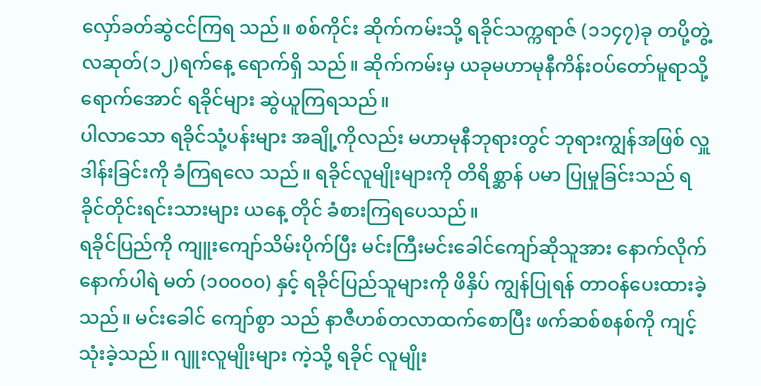လှော်ခတ်ဆွဲငင်ကြရ သည်။ စစ်ကိုင်း ဆိုက်ကမ်းသို့ ရခိုင်သက္ကရာဇ် (၁၁၄၇)ခု တပို့တွဲ့ လဆုတ်(၁၂)ရက်နေ့ ရောက်ရှိ သည်။ ဆိုက်ကမ်းမှ ယခုမဟာမုနီကိန်းဝပ်တော်မူရာသို့ ရောက်အောင် ရခိုင်များ ဆွဲယူကြရသည်။
ပါလာသော ရခိုင်သုံ့ပန်းများ အချို့ကိုလည်း မဟာမုနီဘုရားတွင် ဘုရားကျွန်အဖြစ် လှူဒါန်းခြင်းကို ခံကြရလေ သည်။ ရခိုင်လူမျိုးများကို တိရိစ္ဆာန် ပမာ ပြုမှုခြင်းသည် ရခိုင်တိုင်းရင်းသားများ ယနေ့ တိုင် ခံစားကြရပေသည်။
ရခိုင်ပြည်ကို ကျူးကျော်သိမ်းပိုက်ပြီး မင်းကြီးမင်းခေါင်ကျော်ဆိုသူအား နောက်လိုက် နောက်ပါရဲ မတ် (၁၀၀၀၀) နှင့် ရခိုင်ပြည်သူများကို ဖိနှိပ် ကျွန်ပြုရန် တာဝန်ပေးထားခဲ့သည်။ မင်းခေါင် ကျော်စွာ သည် နာဇီဟစ်တလာထက်စောပြီး ဖက်ဆစ်စနစ်ကို ကျင့်သုံးခဲ့သည်။ ဂျူးလူမျိုးများ ကဲ့သို့ ရခိုင် လူမျိုး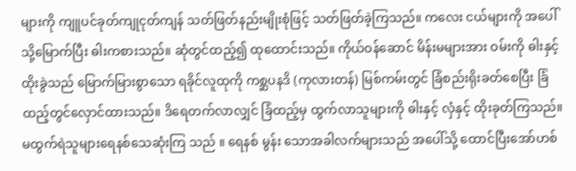များကို ကျူပင်ခုတ်ကျုငုတ်ကျန် သတ်ဖြတ်နည်းမျိုးစုံဖြင့် သတ်ဖြတ်ခဲ့ကြသည်။ ကလေး ငယ်များကို အပေါ်သို့မြောက်ပြီး ဓါးကစားသည်။ ဆုံတွင်ထည့်၍ ထုထောင်းသည်။ ကိုယ်ဝန်ဆောင် မိန်းမများအား ဝမ်းကို ဓါးနှင့်ထိုးခွဲသည် မြောက်မြားစွာသော ရခိုင်လူထုကို ကစ္ဆပနဒိ (ကုလားတန်) မြစ်ကမ်းတွင် ခြံစည်းရိုးခတ်စေပြီး ခြံထည့်တွင်လှောင်ထားသည်။ ဒိရေတက်လာလျှင် ခြံထည့်မှ ထွက်လာသူများကို ဓါးနှင့် လှံနှင့် ထိုးခုတ်ကြသည်။ မထွက်ရဲသူများရေနစ်သေဆုံးကြ သည် ။ ရေနစ် မွန်း သောအခါလက်များသည် အပေါ်သို့ ထောင်ပြီးအော်ဟစ်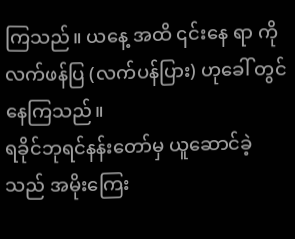ကြသည်။ ယနေ့ အထိ ၎င်းနေ ရာ ကို လက်ဖန်ပြ (လက်ပန်ပြား) ဟုခေါ် တွင်နေကြသည်။
ရခိုင်ဘုရင်နန်းတော်မှ ယူဆောင်ခဲ့သည် အမိုးကြေး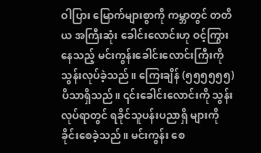ဝါပြား မြောက်များစွာကို ကမ္ဘာတွင် တတိယ အကြီးဆုံး ခေါင်းလောင်းဟု ဝင့်ကြွားနေသည့် မင်းကွန်းခေါင်းလောင်းကြီးကို သွန်းလုပ်ခဲ့သည်။ ကြေးချိန် (၅၅၅၅၅၅) ပိသာရှိသည်။ ၎င်းခေါင်းလောင်းကို သွန်းလုပ်ရာတွင် ရခိုင်သူပန်းပညာရှိ များကို ခိုင်းစေခဲ့သည်။ မင်းကွန်း စေ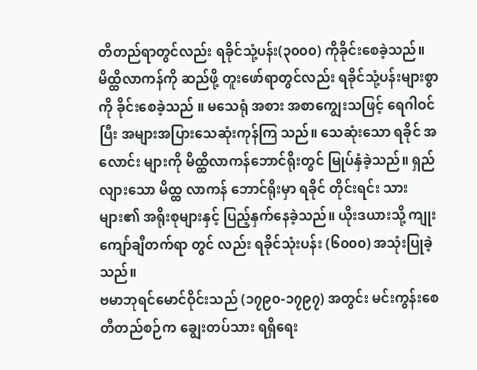တိတည်ရာတွင်လည်း ရခိုင်သုံ့ပန်း(၃၀၀၀) ကိုခိုင်းစေခဲ့သည်။ မိထ္ထိလာကန်ကို ဆည်ဖို့ တူးဖော်ရာတွင်လည်း ရခိုင်သုံ့ပန်းများစွာကို ခိုင်းစေခဲ့သည် ။ မသေရုံ အစား အစာကျွေးသဖြင့် ရေဂါဝင်ပြီး အများအပြားသေဆုံးကုန်ကြ သည်။ သေဆုံးသော ရခိုင် အလောင်း များကို မိထ္ထိလာကန်ဘောင်ရိုးတွင် မြုပ်နှံခဲ့သည်။ ရှည်လျားသော မိထ္ထ လာကန် ဘောင်ရိုးမှာ ရခိုင် တိုင်းရင်း သားများ၏ အရိုးစုများနှင့် ပြည့်နှက်နေခဲ့သည်။ ယိုးဒယားသို့ ကျုးကျော်ချီတက်ရာ တွင် လည်း ရခိုင်သုံးပန်း (၆၀၀၀) အသုံးပြုခဲ့သည်။
ဗမာဘုရင်မောင်ဝိုင်းသည် (၁၇၉၀-၁၇၉၇) အတွင်း မင်းကွန်းစေတီတည်စဉ်က ချွေးတပ်သား ရရှိရေး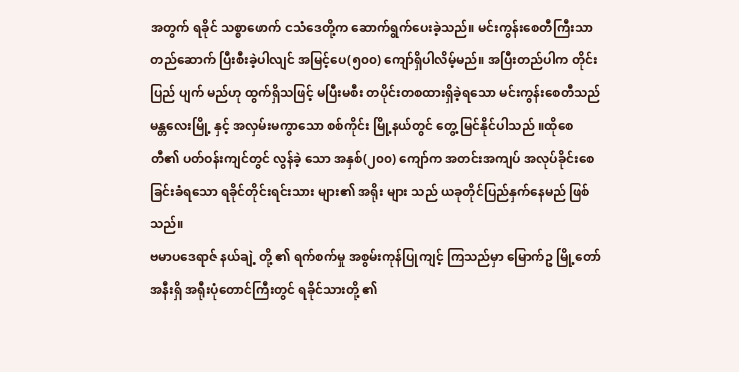အတွက် ရခိုင် သစ္စာဖောက် ငသံဒေတို့က ဆောက်ရွက်ပေးခဲ့သည်။ မင်းကွန်းစေတီကြီးသာ တည်ဆောက် ပြီးစီးခဲ့ပါလျင် အမြင့်ပေ(၅၀၀) ကျော်ရှိပါလိမ့်မည်။ အပြီးတည်ပါက တိုင်းပြည် ပျက် မည်ဟု ထွက်ရှိသဖြင့် မပြီးမစီး တပိုင်းတစထားရှိခဲ့ရသော မင်းကွန်းစေတီသည် မန္တလေးမြို့ နှင့် အလှမ်းမကွာသော စစ်ကိုင်း မြို့နယ်တွင် တွေ့ မြင်နိုင်ပါသည် ။ထိုစေတီ၏ ပတ်ဝန်းကျင်တွင် လွန်ခဲ့ သော အနှစ်(၂၀၀) ကျော်က အတင်းအကျပ် အလုပ်ခိုင်းစေခြင်းခံရသော ရခိုင်တိုင်းရင်းသား များ၏ အရိုး များ သည် ယခုတိုင်ပြည်နှက်နေမည် ဖြစ်သည်။
ဗမာပဒေရာဇ် နယ်ချဲ့ တို့ ၏ ရက်စက်မှု အစွမ်းကုန်ပြုကျင့် ကြသည်မှာ မြောက်ဥ မြို့တော်အနီးရှိ အရီုးပုံတောင်ကြီးတွင် ရခိုင်သားတို့ ၏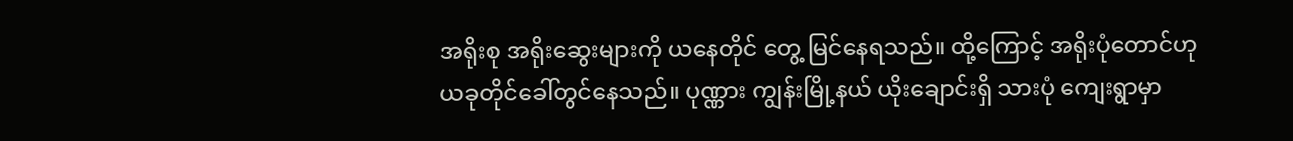အရိုးစု အရိုးဆွေးများကို ယနေတိုင် တွေ့ မြင်နေရသည်။ ထို့ကြောင့် အရိုးပုံတောင်ဟု ယခုတိုင်ခေါ်တွင်နေသည်။ ပုဏ္ဏား ကျွန်းမြို့နယ် ယိုးချောင်းရှိ သားပုံ ကျေးရွာမှာ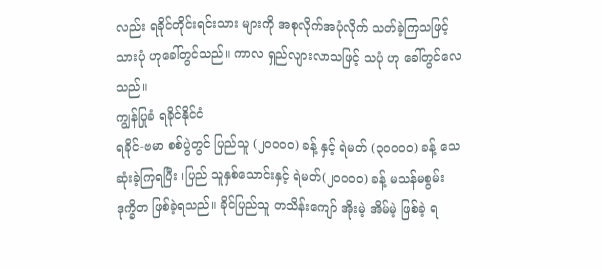လည်း ရခိုင်တိုင်းရင်းသား များကို အစုလိုက်အပုံလိုက် သတ်ခဲ့ကြသဖြင့် သားပုံ ဟုခေါ်တွင်သည်။ ကာလ ရှည်လျားလာသဖြင့် သပုံ ဟု ခေါ်တွင်လေသည်။
ကျွန်ပြုခံ ရခိုင်နိုင်ငံ
ရခိုင်-ဗမာ စစ်ပွဲတွင် ပြည်သူ (၂၀၀၀၀) ခန့် နှင့် ရဲမတ် (၃၀၀၀၀) ခန့် သေဆုံးခဲ့ကြရပြီး ၊ပြည် သူနှစ်သောင်းနှင့် ရဲမတ်(၂၀၀၀၀) ခန့် မသန်မစွမ်း ဒုက္ခိတ ဖြစ်ခဲ့ရသည်။ ခိုင်ပြည်သူ တသိန်းကျော် အိုးမဲ့ အိမ်မဲ့ ဖြစ်ခဲ့ ရ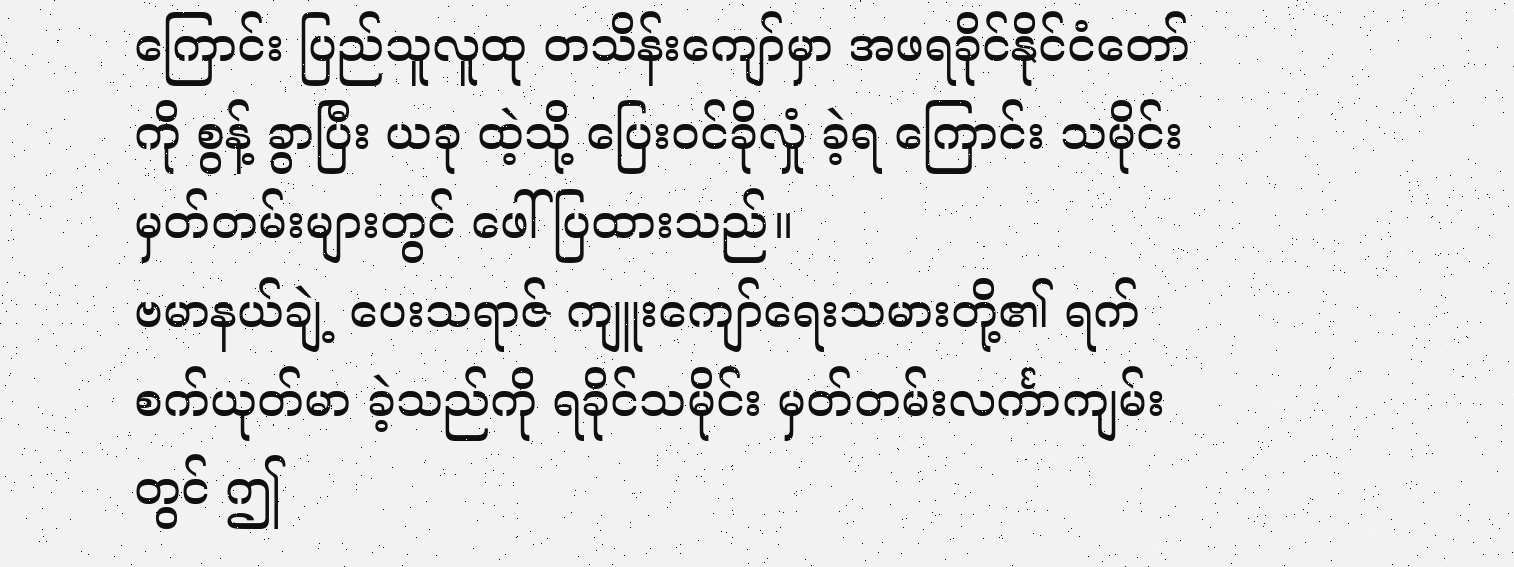ကြောင်း ပြည်သူလူထု တသိန်းကျော်မှာ အဖရခိုင်နိုင်ငံတော်ကို စွန့် ခွာပြီး ယခု ထဲ့သို့ ပြေးဝင်ခိုလှုံ ခဲ့ရ ကြောင်း သမိုင်းမှတ်တမ်းများတွင် ဖေါ်ပြထားသည်။
ဗမာနယ်ချဲ့ ပေးသရာဇ် ကျူးကျော်ရေးသမားတို့၏ ရက်စက်ယုတ်မာ ခဲ့သည်ကို ရခိုင်သမိုင်း မှတ်တမ်းလင်္ကာကျမ်း တွင် ဤ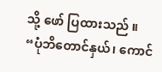သို့ ဖော် ပြထားသည် ။
“ပုံဘိတောင်နှယ်၊ ကောင်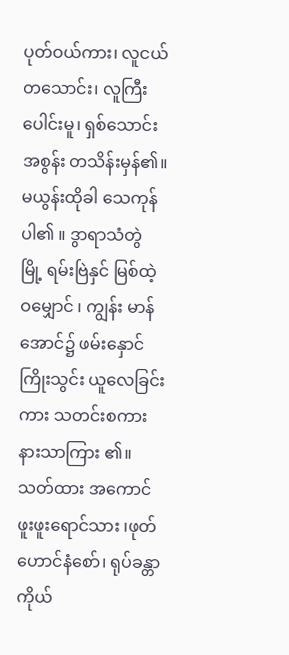ပုတ်ဝယ်ကား၊ လူငယ်တသောင်း၊ လူကြီးပေါင်းမူ၊ ရှစ်သောင်းအစွန်း တသိန်းမှန်၏။ မယွန်းထိုခါ သေကုန်ပါ၏ ။ ဒွာရာသံတွဲ မြို့ ရမ်းဗြဲနှင် မြစ်ထဲ့ ဝမျှောင် ၊ ကျွန်း မာန်အောင်၌ ဖမ်းနှောင်ကြိုးသွင်း ယူလေခြင်းကား သတင်းစကား နားသာကြား ၏။ သတ်ထား အကောင်ဖူးဖူးရောင်သား ၊ဖုတ်ဟောင်နံစော်၊ ရုပ်ခန္တာကိုယ်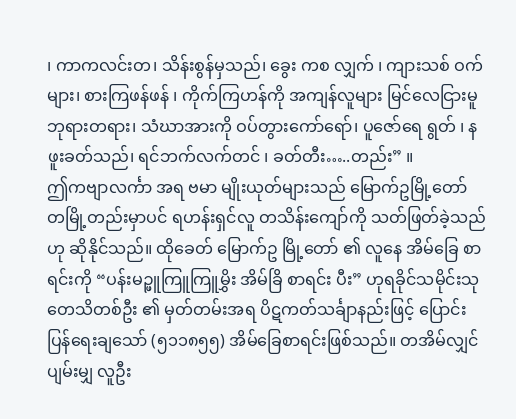၊ ကာကလင်းတ၊ သိန်းစွန်မှသည်၊ ခွေး ကစ လျှက် ၊ ကျားသစ် ဝက်များ၊ စားကြဖန်ဖန် ၊ ကိုက်ကြဟန်ကို အကျန်လူများ မြင်လေငြားမူ ဘုရားတရား၊ သံဃာအားကို ဝပ်တွားကော်ရော်၊ ပူဇော်ရေ ရွတ် ၊ နဖူးခတ်သည်၊ ရင်ဘက်လက်တင် ၊ ခတ်တီး…..တည်း” ။
ဤကဗျာလင်္ကာ အရ ဗမာ မျိုးယုတ်များသည် မြောက်ဥမြို့တော် တမြို့တည်းမှာပင် ရဟန်းရှင်လူ တသိန်းကျော်ကို သတ်ဖြတ်ခဲ့သည်ဟု ဆိုနိုင်သည်။ ထိုခေတ် မြောက်ဥ မြို့တော် ၏ လူနေ အိမ်ခြေ စာရင်းကို “ပန်းမဉ္ဖူကြူကြူမွှိး အိမ်ခြိ စာရင်း ပီး” ဟုရခိုင်သမိုင်းသုတေသိတစ်ဦး ၏ မှတ်တမ်းအရ ပိဋကတ်သင်္ချာနည်းဖြင့် ပြောင်းပြန်ရေးချသော် (၅၁၁၈၅၅) အိမ်ခြေစာရင်းဖြစ်သည်။ တအိမ်လျှင် ပျမ်းမျှ လူဦး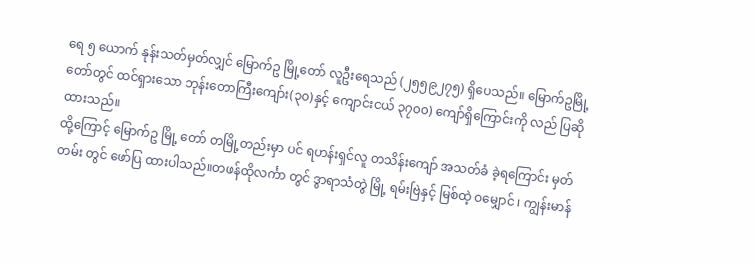ရေ ၅ ယောက် နုန်းသတ်မှတ်လျှင် မြောက်ဥ မြို့တော် လူဦးရေသည် (၂၅၅၉၂၇၅) ရှိပေသည်။ မြောက်ဥမြို့တော်တွင် ထင်ရှားသော ဘုန်းတောကြီးကျော်း(၃၀)နှင့် ကျောင်းငယ် ၃၇၀၀) ကျော်ရှိကြောင်းကို လည် ပြဆိုထားသည်။
ထို့ကြောင့် မြောက်ဥ မြို့ တော် တမြို့တည်းမှာ ပင် ရဟန်းရှင်လူ တသိန်းကျော် အသတ်ခံ ခဲ့ရကြောင်း မှတ် တမ်း တွင် ဖော်ပြ ထားပါသည်။တဖန်ထိုလင်္ကာ တွင် ဒွာရာသံတွဲ မြို့ ရမ်းဗြဲနှင့် မြစ်ထဲ့ ဝမျှောင် ၊ ကျွန်းမာန်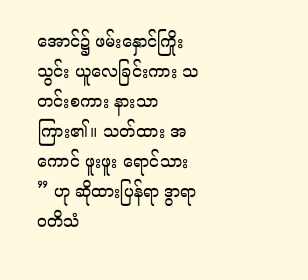အောင်၌ ဖမ်းနှောင်ကြိုးသွင်း ယူလေခြင်းကား သတင်းစကား နားသာကြား၏။ သတ်ထား အကောင် ဖူးဖူး ရောင်သား ” ဟု ဆိုထားပြန်ရာ ဒွာရာဝတိသံ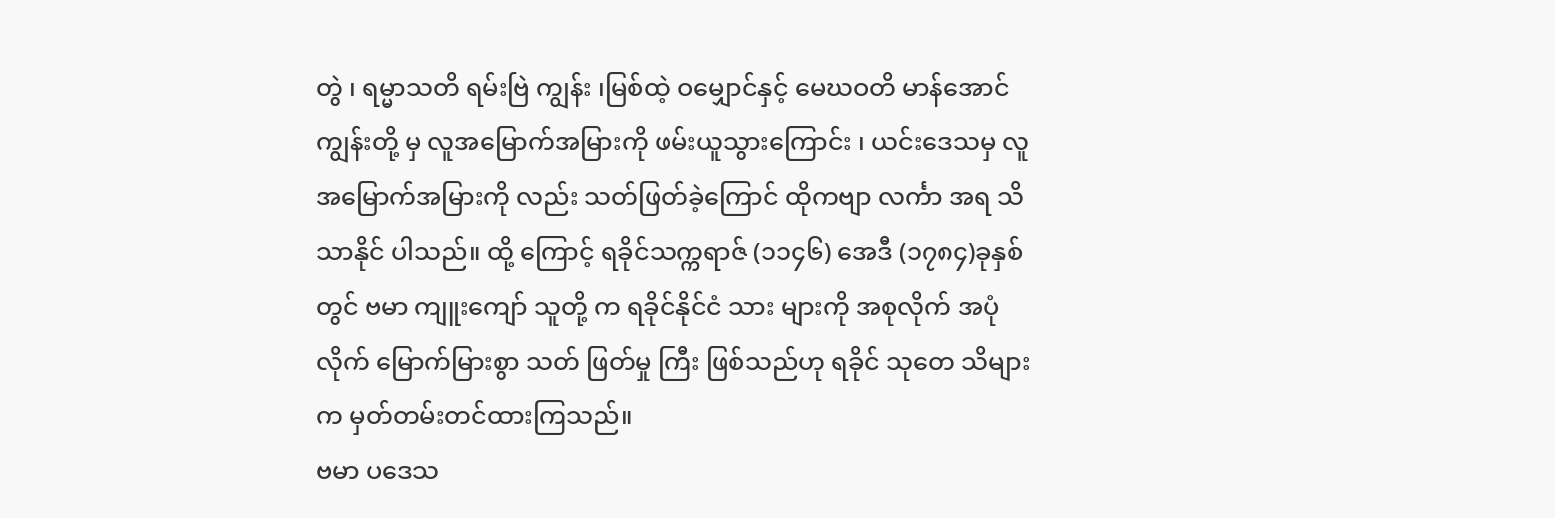တွဲ ၊ ရမ္မာသတိ ရမ်းဗြဲ ကျွန်း ၊မြစ်ထဲ့ ဝမျှောင်နှင့် မေဃဝတိ မာန်အောင် ကျွန်းတို့ မှ လူအမြောက်အမြားကို ဖမ်းယူသွားကြောင်း ၊ ယင်းဒေသမှ လူအမြောက်အမြားကို လည်း သတ်ဖြတ်ခဲ့ကြောင် ထိုကဗျာ လင်္ကာ အရ သိသာနိုင် ပါသည်။ ထို့ ကြောင့် ရခိုင်သက္ကရာဇ် (၁၁၄၆) အေဒီ (၁၇၈၄)ခုနှစ်တွင် ဗမာ ကျူးကျော် သူတို့ က ရခိုင်နိုင်ငံ သား များကို အစုလိုက် အပုံလိုက် မြောက်မြားစွာ သတ် ဖြတ်မှု ကြီး ဖြစ်သည်ဟု ရခိုင် သုတေ သိများက မှတ်တမ်းတင်ထားကြသည်။
ဗမာ ပဒေသ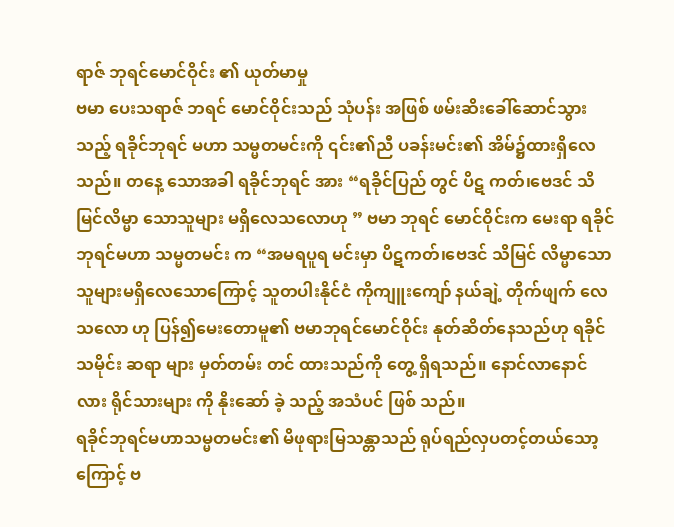ရာဇ် ဘုရင်မောင်ဝိုင်း ၏ ယုတ်မာမှု
ဗမာ ပေးသရာဇ် ဘရင် မောင်ဝိုင်းသည် သုံပန်း အဖြစ် ဖမ်းဆိးခေါ်ဆောင်သွားသည့် ရခိုင်ဘုရင် မဟာ သမ္မတမင်းကို ၎င်း၏ညီ ပခန်းမင်း၏ အိမ်၌ထားရှိလေသည်။ တနေ့ သောအခါ ရခိုင်ဘုရင် အား “ရခိုင်ပြည် တွင် ပိဋ ကတ်၊ဗေဒင် သိမြင်လိမ္မာ သောသူများ မရှိလေသလောဟု ” ဗမာ ဘုရင် မောင်ဝိုင်းက မေးရာ ရခိုင်ဘုရင်မဟာ သမ္မတမင်း က “အမရပူရ မင်းမှာ ပိဋကတ်၊ဗေဒင် သိမြင် လိမ္မာသောသူများမရှိလေသောကြောင့် သူတပါးနိုင်ငံ ကိုကျူးကျော် နယ်ချဲ့ တိုက်ဖျက် လေသလော ဟု ပြန်၍မေးတောမူ၏ ဗမာဘုရင်မောင်ဝိုင်း နုတ်ဆိတ်နေသည်ဟု ရခိုင်သမိုင်း ဆရာ များ မှတ်တမ်း တင် ထားသည်ကို တွေ့ ရှိရသည်။ နောင်လာနောင်လား ရိုင်သားများ ကို နိုးဆော် ခဲ့ သည့် အသံပင် ဖြစ် သည်။
ရခိုင်ဘုရင်မဟာသမ္မတမင်း၏ မိဖုရားမြသန္တာသည် ရုပ်ရည်လှပတင့်တယ်သော့ကြောင့် ဗ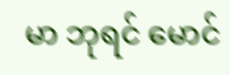မာ ဘုရင် မောင်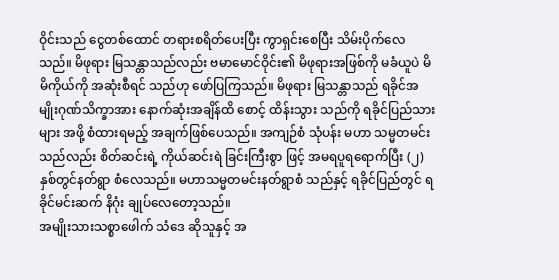ဝိုင်းသည် ငွေတစ်ထောင် တရားစရိတ်ပေးပြီး ကွာရှင်းစေပြီး သိမ်းပိုက်လေသည်။ မိဖုရား မြသန္တာသည်လည်း ဗမာမောင်ဝိုင်း၏ မိဖုရားအဖြစ်ကို မခံယူပဲ မိမိကိုယ်ကို အဆုံးစီရင် သည်ဟု ဖော်ပြကြသည်။ မိဖုရား မြသန္တာသည် ရခိုင်အမျိုးဂုဏ်သိက္ခာအား နောက်ဆုံးအချိန်ထိ စောင့် ထိန်းသွား သည်ကို ရခိုင်ပြည်သားများ အဖို့ စံထားရမည့် အချက်ဖြစ်ပေသည်။ အကျဉ်စံ သုံပန်း မဟာ သမ္မတမင်းသည်လည်း စိတ်ဆင်းရဲ့ ကိုယ်ဆင်းရဲ ခြင်းကြီးစွာ ဖြင့် အမရပူရရောက်ပြီး (၂)နှစ်တွင်နတ်ရွာ စံလေသည်။ မဟာသမ္မတမင်းနတ်ရွာစံ သည်နှင့် ရခိုင်ပြည်တွင် ရခိုင်မင်းဆက် နိဂုံး ချုပ်လေတော့သည်။
အမျိုးသားသစ္စာဖေါက် သံဒေ ဆိုသူနှင့် အ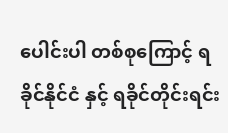ပေါင်းပါ တစ်စုကြောင့် ရခိုင်နိုင်ငံ နှင့် ရခိုင်တိုင်းရင်း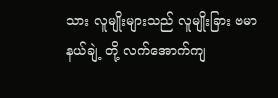သား လူမျိုးများသည် လူမျိုးခြား ဗမာနယ်ချဲ့ တို့ လက်အောက်ကျ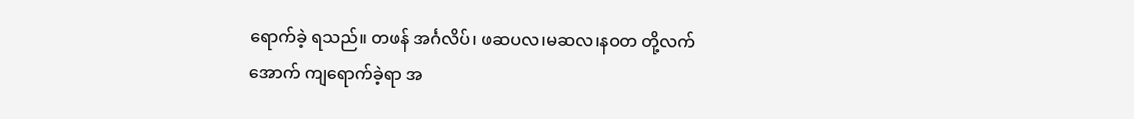ရောက်ခဲ့ ရသည်။ တဖန် အင်္ဂလိပ်၊ ဖဆပလ၊မဆလ၊နဝတ တို့လက်အောက် ကျရောက်ခဲ့ရာ အ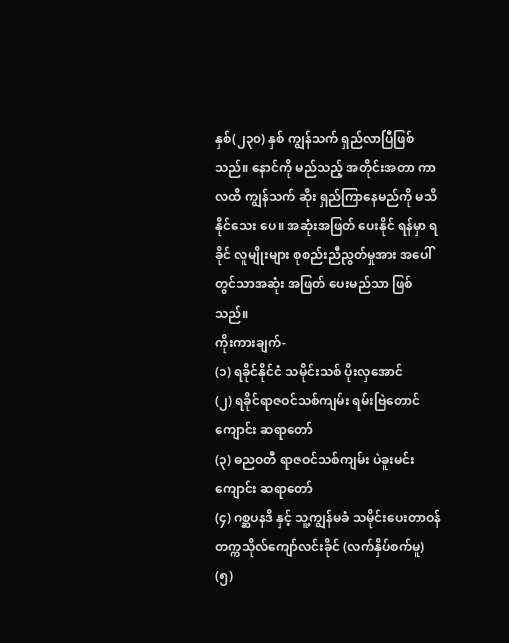နှစ်(၂၃၀) နှစ် ကျွန်သက် ရှည်လာပြီဖြစ် သည်။ နောင်ကို မည်သည့် အတိုင်းအတာ ကာလထိ ကျွန်သက် ဆိုး ရှည်ကြာနေမည်ကို မသိနိုင်သေး ပေ။ အဆုံးအဖြတ် ပေးနိုင် ရန်မှာ ရခိုင် လူမျိုးများ စုစည်းညီညွတ်မှုအား အပေါ်တွင်သာအဆုံး အဖြတ် ပေးမည်သာ ဖြစ်သည်။
ကိုးကားချက်-
(၁) ရခိုင်နိုင်ငံ သမိုင်းသစ် ပိုးလှအောင်
(၂) ရခိုင်ရာဇဝင်သစ်ကျမ်း ရမ်းဗြဲတောင်ကျောင်း ဆရာတော်
(၃) ဓညဝတီ ရာဇဝင်သစ်ကျမ်း ပဲခူးမင်းကျောင်း ဆရာတော်
(၄) ဂစ္ဆပနဒိ နှင့် သူ့ကျွန်မခံ သမိုင်းပေးတာဝန် တက္ကသိုလ်ကျော်လင်းခိုင် (လက်နှိပ်စက်မူ)
(၅)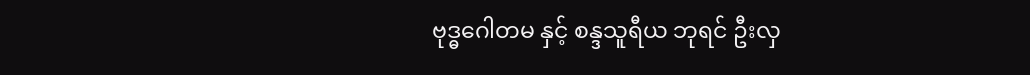ဗုဒ္ဓဂေါတမ နှင့် စန္ဒသူရီယ ဘုရင် ဦးလှ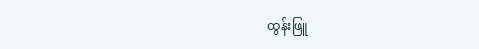ထွန်းဖြူ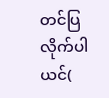တင်ပြလိုက်ပါယင်(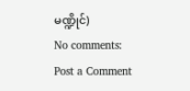မဏ္ဍိုင်)
No comments:
Post a Comment